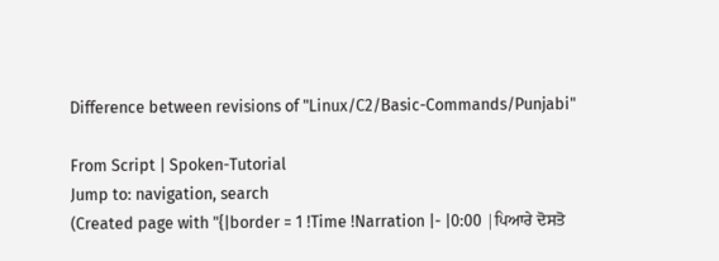Difference between revisions of "Linux/C2/Basic-Commands/Punjabi"

From Script | Spoken-Tutorial
Jump to: navigation, search
(Created page with "{|border = 1 !Time !Narration |- |0:00 |ਪਿਆਰੇ ਦੋਸਤੋ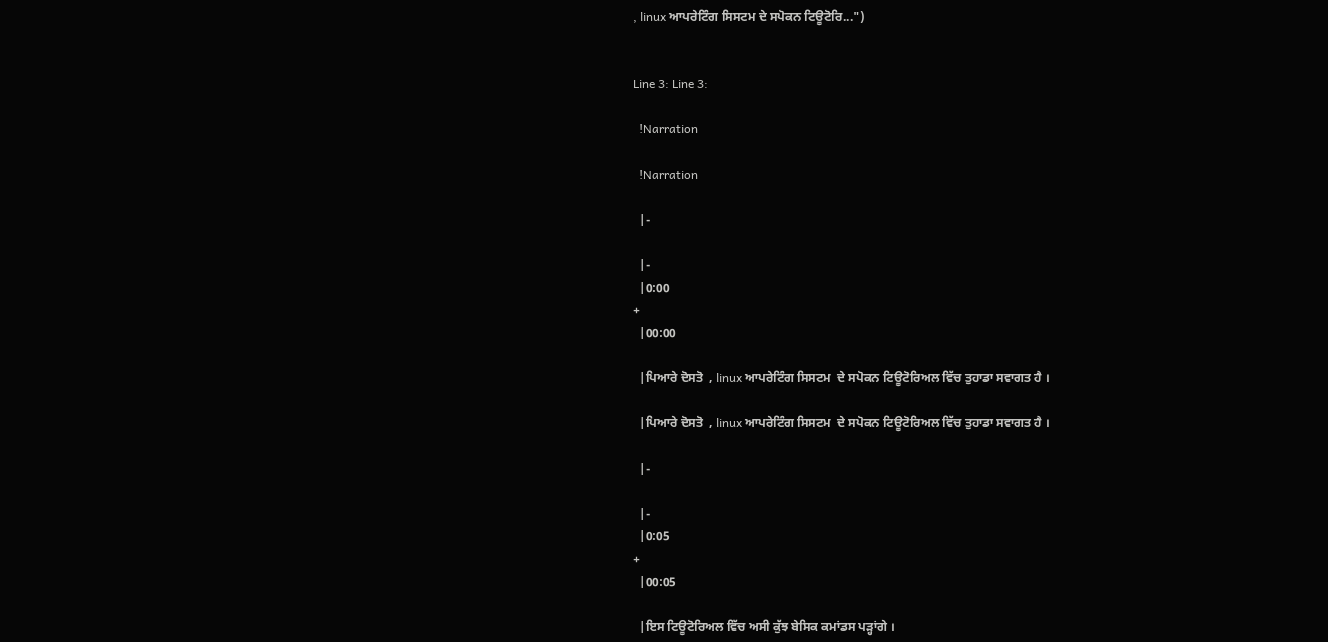, linux ਆਪਰੇਟਿੰਗ ਸਿਸਟਮ ਦੇ ਸਪੋਕਨ ਟਿਊਟੋਰਿ...")


Line 3: Line 3:

  !Narration

  !Narration

  |-

  |-
  |0:00
+
  |00:00

  |ਪਿਆਰੇ ਦੋਸਤੋ  , linux ਆਪਰੇਟਿੰਗ ਸਿਸਟਮ  ਦੇ ਸਪੋਕਨ ਟਿਊਟੋਰਿਅਲ ਵਿੱਚ ਤੁਹਾਡਾ ਸਵਾਗਤ ਹੈ ।

  |ਪਿਆਰੇ ਦੋਸਤੋ  , linux ਆਪਰੇਟਿੰਗ ਸਿਸਟਮ  ਦੇ ਸਪੋਕਨ ਟਿਊਟੋਰਿਅਲ ਵਿੱਚ ਤੁਹਾਡਾ ਸਵਾਗਤ ਹੈ ।

  |-

  |-
  |0:05
+
  |00:05

  |ਇਸ ਟਿਊਟੋਰਿਅਲ ਵਿੱਚ ਅਸੀ ਕੁੱਝ ਬੇਸਿਕ ਕਮਾਂਡਸ ਪੜ੍ਹਾਂਗੇ ।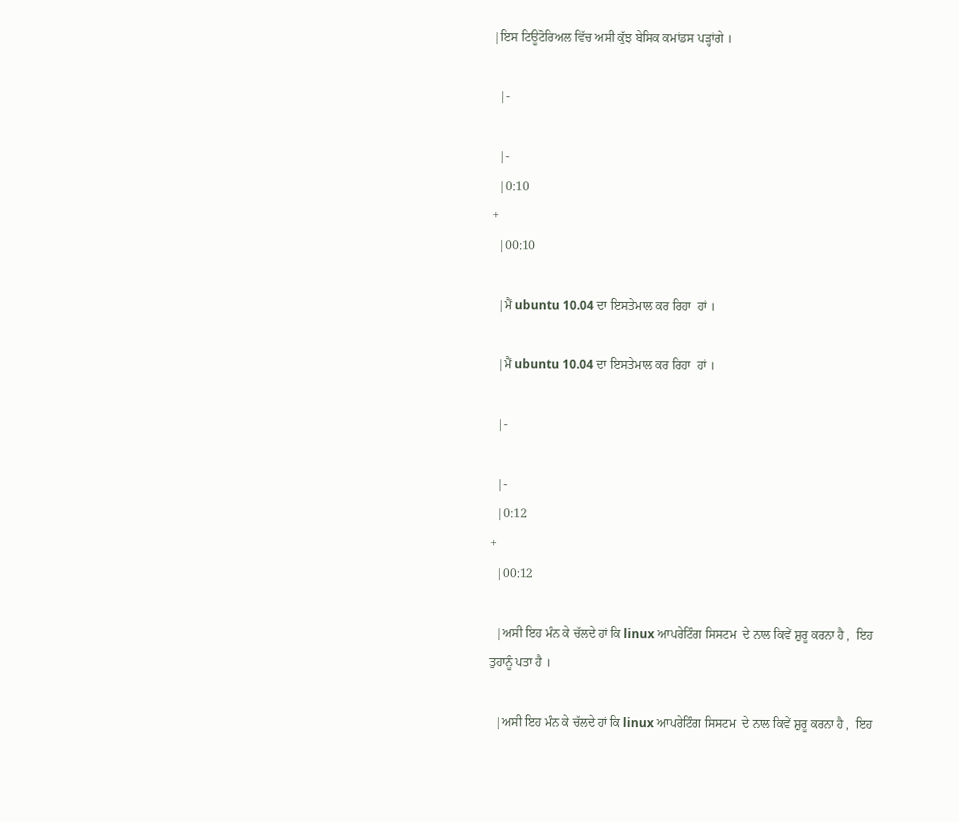|ਇਸ ਟਿਊਟੋਰਿਅਲ ਵਿੱਚ ਅਸੀ ਕੁੱਝ ਬੇਸਿਕ ਕਮਾਂਡਸ ਪੜ੍ਹਾਂਗੇ ।

  |-

  |-
  |0:10
+
  |00:10

  |ਮੈਂ ubuntu 10.04 ਦਾ ਇਸਤੇਮਾਲ ਕਰ ਰਿਹਾ  ਹਾਂ ।

  |ਮੈਂ ubuntu 10.04 ਦਾ ਇਸਤੇਮਾਲ ਕਰ ਰਿਹਾ  ਹਾਂ ।

  |-

  |-
  |0:12
+
  |00:12

  |ਅਸੀ ਇਹ ਮੰਨ ਕੇ ਚੱਲਦੇ ਹਾਂ ਕਿ linux ਆਪਰੇਟਿੰਗ ਸਿਸਟਮ  ਦੇ ਨਾਲ ਕਿਵੇਂ ਸ਼ੁਰੂ ਕਰਨਾ ਹੈ ,  ਇਹ ਤੁਹਾਨੂੰ ਪਤਾ ਹੈ ।

  |ਅਸੀ ਇਹ ਮੰਨ ਕੇ ਚੱਲਦੇ ਹਾਂ ਕਿ linux ਆਪਰੇਟਿੰਗ ਸਿਸਟਮ  ਦੇ ਨਾਲ ਕਿਵੇਂ ਸ਼ੁਰੂ ਕਰਨਾ ਹੈ ,  ਇਹ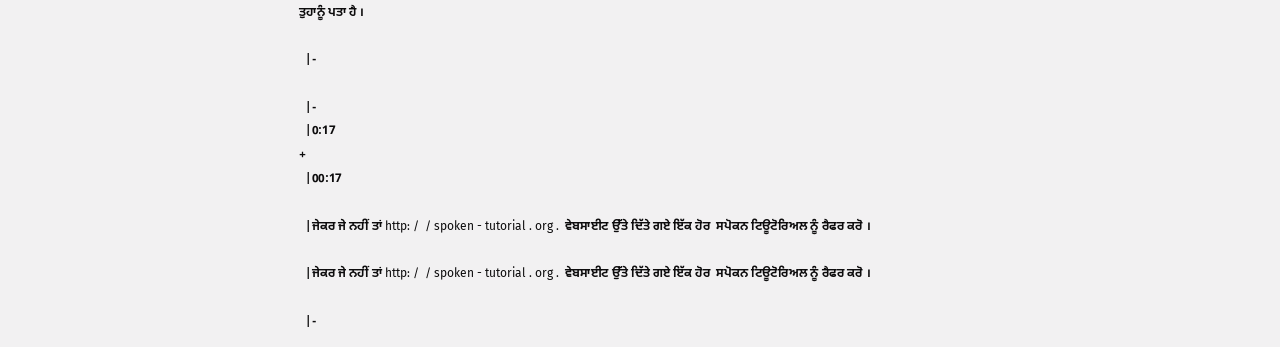ਤੁਹਾਨੂੰ ਪਤਾ ਹੈ ।

  |-

  |-
  |0:17
+
  |00:17

  |ਜੇਕਰ ਜੇ ਨਹੀਂ ਤਾਂ http: /  / spoken - tutorial . org .  ਵੇਬਸਾਈਟ ਉੱਤੇ ਦਿੱਤੇ ਗਏ ਇੱਕ ਹੋਰ  ਸਪੋਕਨ ਟਿਊਟੋਰਿਅਲ ਨੂੰ ਰੈਫਰ ਕਰੋ ।

  |ਜੇਕਰ ਜੇ ਨਹੀਂ ਤਾਂ http: /  / spoken - tutorial . org .  ਵੇਬਸਾਈਟ ਉੱਤੇ ਦਿੱਤੇ ਗਏ ਇੱਕ ਹੋਰ  ਸਪੋਕਨ ਟਿਊਟੋਰਿਅਲ ਨੂੰ ਰੈਫਰ ਕਰੋ ।

  |-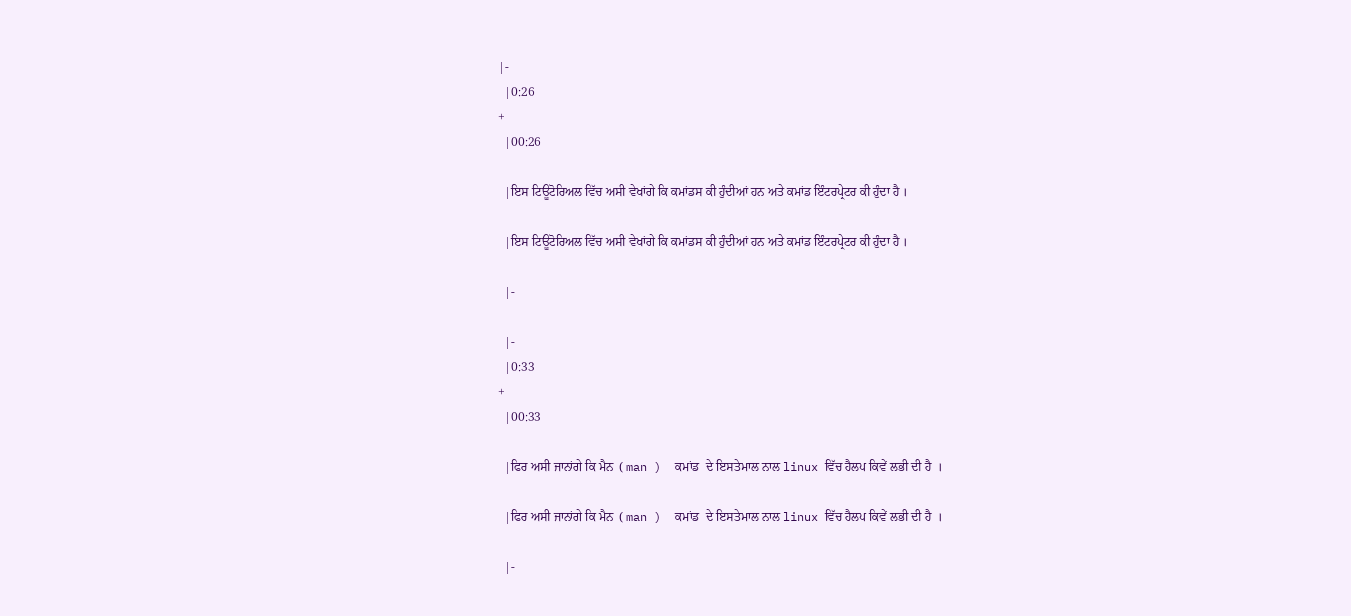|-
  |0:26
+
  |00:26

  |ਇਸ ਟਿਊਟੋਰਿਅਲ ਵਿੱਚ ਅਸੀ ਵੇਖਾਂਗੇ ਕਿ ਕਮਾਂਡਸ ਕੀ ਹੁੰਦੀਆਂ ਹਨ ਅਤੇ ਕਮਾਂਡ ਇੰਟਰਪ੍ਰੇਟਰ ਕੀ ਹੁੰਦਾ ਹੈ ।

  |ਇਸ ਟਿਊਟੋਰਿਅਲ ਵਿੱਚ ਅਸੀ ਵੇਖਾਂਗੇ ਕਿ ਕਮਾਂਡਸ ਕੀ ਹੁੰਦੀਆਂ ਹਨ ਅਤੇ ਕਮਾਂਡ ਇੰਟਰਪ੍ਰੇਟਰ ਕੀ ਹੁੰਦਾ ਹੈ ।

  |-

  |-
  |0:33
+
  |00:33

  |ਫਿਰ ਅਸੀ ਜਾਨਾਂਗੇ ਕਿ ਮੈਨ  ( man )  ਕਮਾਂਡ  ਦੇ ਇਸਤੇਮਾਲ ਨਾਲ linux ਵਿੱਚ ਹੈਲਪ ਕਿਵੇਂ ਲਭੀ ਦੀ ਹੈ  ।

  |ਫਿਰ ਅਸੀ ਜਾਨਾਂਗੇ ਕਿ ਮੈਨ  ( man )  ਕਮਾਂਡ  ਦੇ ਇਸਤੇਮਾਲ ਨਾਲ linux ਵਿੱਚ ਹੈਲਪ ਕਿਵੇਂ ਲਭੀ ਦੀ ਹੈ  ।

  |-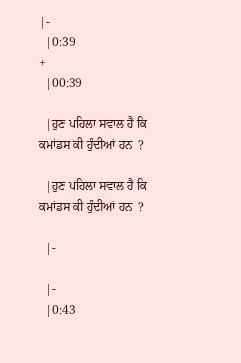|-
  |0:39
+
  |00:39

  |ਹੁਣ ਪਹਿਲਾ ਸਵਾਲ ਹੈ ਕਿ ਕਮਾਂਡਸ ਕੀ ਹੁੰਦੀਆਂ ਹਨ  ?

  |ਹੁਣ ਪਹਿਲਾ ਸਵਾਲ ਹੈ ਕਿ ਕਮਾਂਡਸ ਕੀ ਹੁੰਦੀਆਂ ਹਨ  ?

  |-

  |-
  |0:43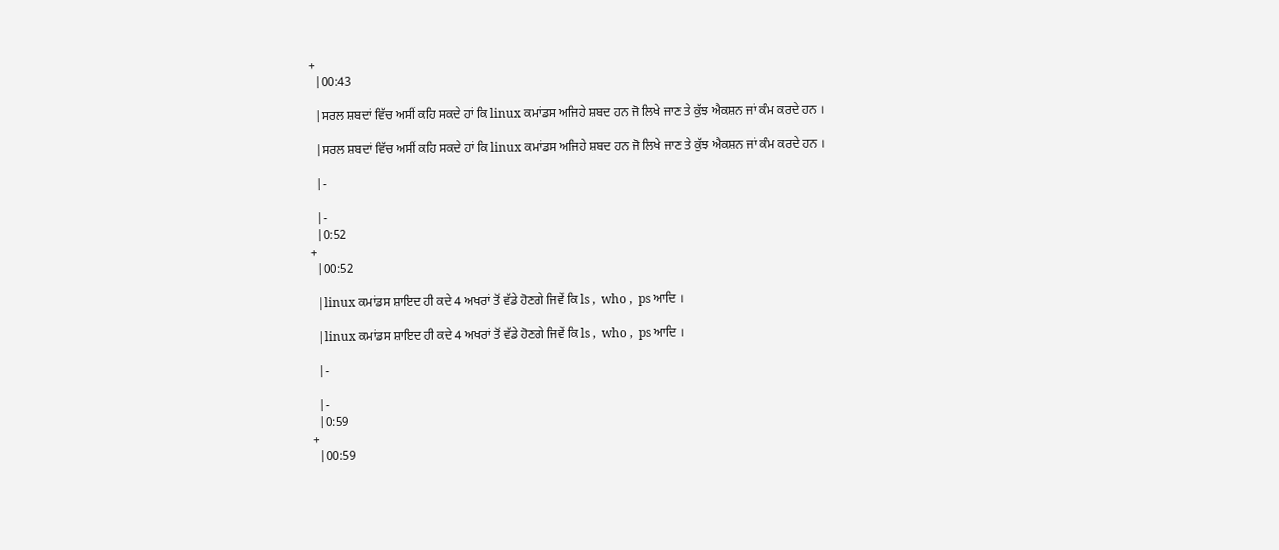+
  |00:43

  |ਸਰਲ ਸ਼ਬਦਾਂ ਵਿੱਚ ਅਸੀਂ ਕਹਿ ਸਕਦੇ ਹਾਂ ਕਿ linux ਕਮਾਂਡਸ ਅਜਿਹੇ ਸ਼ਬਦ ਹਨ ਜੋ ਲਿਖੇ ਜਾਣ ਤੇ ਕੁੱਝ ਐਕਸ਼ਨ ਜਾਂ ਕੰਮ ਕਰਦੇ ਹਨ ।

  |ਸਰਲ ਸ਼ਬਦਾਂ ਵਿੱਚ ਅਸੀਂ ਕਹਿ ਸਕਦੇ ਹਾਂ ਕਿ linux ਕਮਾਂਡਸ ਅਜਿਹੇ ਸ਼ਬਦ ਹਨ ਜੋ ਲਿਖੇ ਜਾਣ ਤੇ ਕੁੱਝ ਐਕਸ਼ਨ ਜਾਂ ਕੰਮ ਕਰਦੇ ਹਨ ।

  |-

  |-
  |0:52
+
  |00:52

  |linux ਕਮਾਂਡਸ ਸ਼ਾਇਦ ਹੀ ਕਦੇ 4 ਅਖਰਾਂ ਤੋਂ ਵੱਡੇ ਹੋਣਗੇ ਜਿਵੇਂ ਕਿ ls ,  who ,  ps ਆਦਿ ।

  |linux ਕਮਾਂਡਸ ਸ਼ਾਇਦ ਹੀ ਕਦੇ 4 ਅਖਰਾਂ ਤੋਂ ਵੱਡੇ ਹੋਣਗੇ ਜਿਵੇਂ ਕਿ ls ,  who ,  ps ਆਦਿ ।

  |-

  |-
  |0:59
+
  |00:59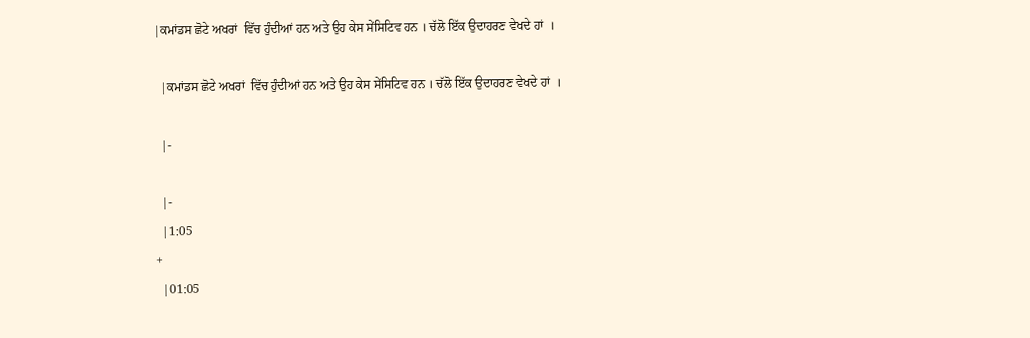|ਕਮਾਂਡਸ ਛੋਟੇ ਅਖਰਾਂ  ਵਿੱਚ ਹੁੰਦੀਆਂ ਹਨ ਅਤੇ ਉਹ ਕੇਸ ਸੇਂਸਿਟਿਵ ਹਨ । ਚੱਲੋ ਇੱਕ ਉਦਾਹਰਣ ਵੇਖਦੇ ਹਾਂ  ।

  |ਕਮਾਂਡਸ ਛੋਟੇ ਅਖਰਾਂ  ਵਿੱਚ ਹੁੰਦੀਆਂ ਹਨ ਅਤੇ ਉਹ ਕੇਸ ਸੇਂਸਿਟਿਵ ਹਨ । ਚੱਲੋ ਇੱਕ ਉਦਾਹਰਣ ਵੇਖਦੇ ਹਾਂ  ।

  |-

  |-
  |1:05
+
  |01:05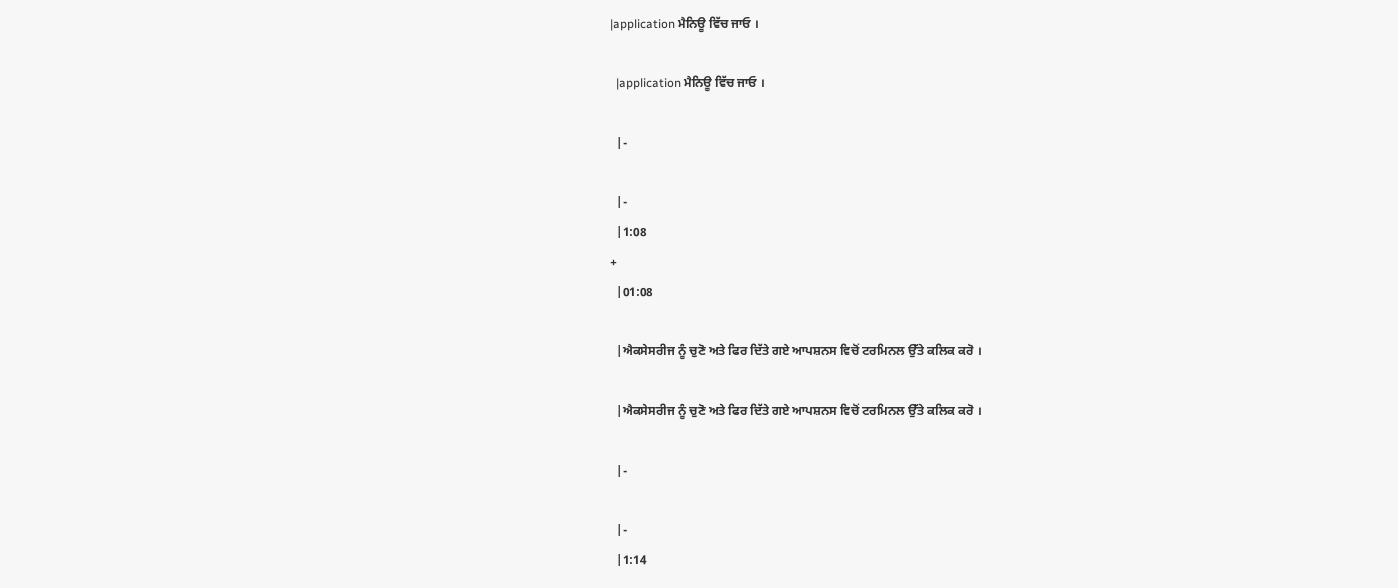|application ਮੈਨਿਊ ਵਿੱਚ ਜਾਓ ।

  |application ਮੈਨਿਊ ਵਿੱਚ ਜਾਓ ।

  |-

  |-
  |1:08
+
  |01:08

  |ਐਕਸੇਸਰੀਜ ਨੂੰ ਚੁਣੋ ਅਤੇ ਫਿਰ ਦਿੱਤੇ ਗਏ ਆਪਸ਼ਨਸ ਵਿਚੋਂ ਟਰਮਿਨਲ ਉੱਤੇ ਕਲਿਕ ਕਰੋ ।

  |ਐਕਸੇਸਰੀਜ ਨੂੰ ਚੁਣੋ ਅਤੇ ਫਿਰ ਦਿੱਤੇ ਗਏ ਆਪਸ਼ਨਸ ਵਿਚੋਂ ਟਰਮਿਨਲ ਉੱਤੇ ਕਲਿਕ ਕਰੋ ।

  |-

  |-
  |1:14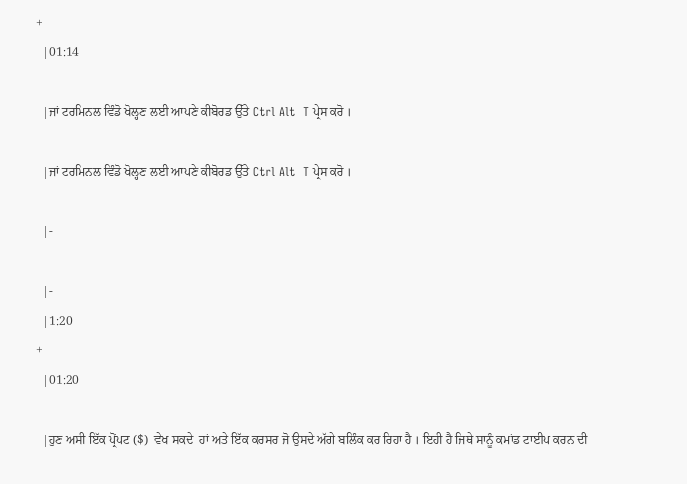+
  |01:14

  |ਜਾਂ ਟਰਮਿਨਲ ਵਿੰਡੋ ਖੋਲ੍ਹਣ ਲਈ ਆਪਣੇ ਕੀਬੋਰਡ ਉੱਤੇ Ctrl Alt  T ਪ੍ਰੇਸ ਕਰੋ ।

  |ਜਾਂ ਟਰਮਿਨਲ ਵਿੰਡੋ ਖੋਲ੍ਹਣ ਲਈ ਆਪਣੇ ਕੀਬੋਰਡ ਉੱਤੇ Ctrl Alt  T ਪ੍ਰੇਸ ਕਰੋ ।

  |-

  |-
  |1:20
+
  |01:20

  |ਹੁਣ ਅਸੀ ਇੱਕ ਪ੍ਰੋਂਪਟ ($)  ਵੇਖ ਸਕਦੇ  ਹਾਂ ਅਤੇ ਇੱਕ ਕਰਸਰ ਜੋ ਉਸਦੇ ਅੱਗੇ ਬਲਿੰਕ ਕਰ ਰਿਹਾ ਹੈ । ਇਹੀ ਹੈ ਜਿਥੇ ਸਾਨੂੰ ਕਮਾਂਡ ਟਾਈਪ ਕਰਨ ਦੀ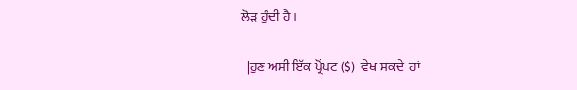ਲੋੜ ਹੁੰਦੀ ਹੈ ।

  |ਹੁਣ ਅਸੀ ਇੱਕ ਪ੍ਰੋਂਪਟ ($)  ਵੇਖ ਸਕਦੇ  ਹਾਂ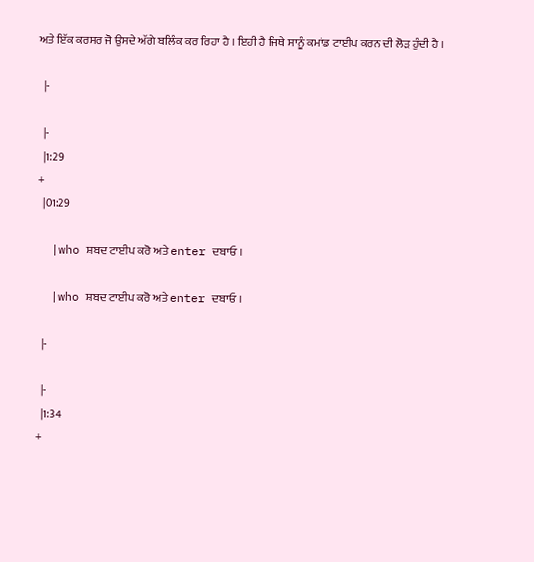ਅਤੇ ਇੱਕ ਕਰਸਰ ਜੋ ਉਸਦੇ ਅੱਗੇ ਬਲਿੰਕ ਕਰ ਰਿਹਾ ਹੈ । ਇਹੀ ਹੈ ਜਿਥੇ ਸਾਨੂੰ ਕਮਾਂਡ ਟਾਈਪ ਕਰਨ ਦੀ ਲੋੜ ਹੁੰਦੀ ਹੈ ।

  |-

  |-
  |1:29
+
  |01:29

  |who ਸ਼ਬਦ ਟਾਈਪ ਕਰੋ ਅਤੇ enter ਦਬਾਓ ।

  |who ਸ਼ਬਦ ਟਾਈਪ ਕਰੋ ਅਤੇ enter ਦਬਾਓ ।

  |-

  |-
  |1:34
+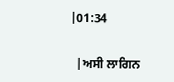|01:34

  |ਅਸੀ ਲਾਗਿਨ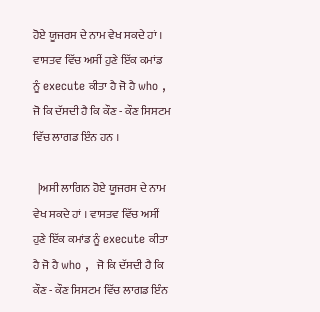ਹੋਏ ਯੂਜਰਸ ਦੇ ਨਾਮ ਵੇਖ ਸਕਦੇ ਹਾਂ । ਵਾਸਤਵ ਵਿੱਚ ਅਸੀਂ ਹੁਣੇ ਇੱਕ ਕਮਾਂਡ ਨੂੰ execute ਕੀਤਾ ਹੈ ਜੋ ਹੈ who ,  ਜੋ ਕਿ ਦੱਸਦੀ ਹੈ ਕਿ ਕੌਣ - ਕੌਣ ਸਿਸਟਮ ਵਿੱਚ ਲਾਗਡ ਇੰਨ ਹਨ ।

  |ਅਸੀ ਲਾਗਿਨ ਹੋਏ ਯੂਜਰਸ ਦੇ ਨਾਮ ਵੇਖ ਸਕਦੇ ਹਾਂ । ਵਾਸਤਵ ਵਿੱਚ ਅਸੀਂ ਹੁਣੇ ਇੱਕ ਕਮਾਂਡ ਨੂੰ execute ਕੀਤਾ ਹੈ ਜੋ ਹੈ who ,  ਜੋ ਕਿ ਦੱਸਦੀ ਹੈ ਕਿ ਕੌਣ - ਕੌਣ ਸਿਸਟਮ ਵਿੱਚ ਲਾਗਡ ਇੰਨ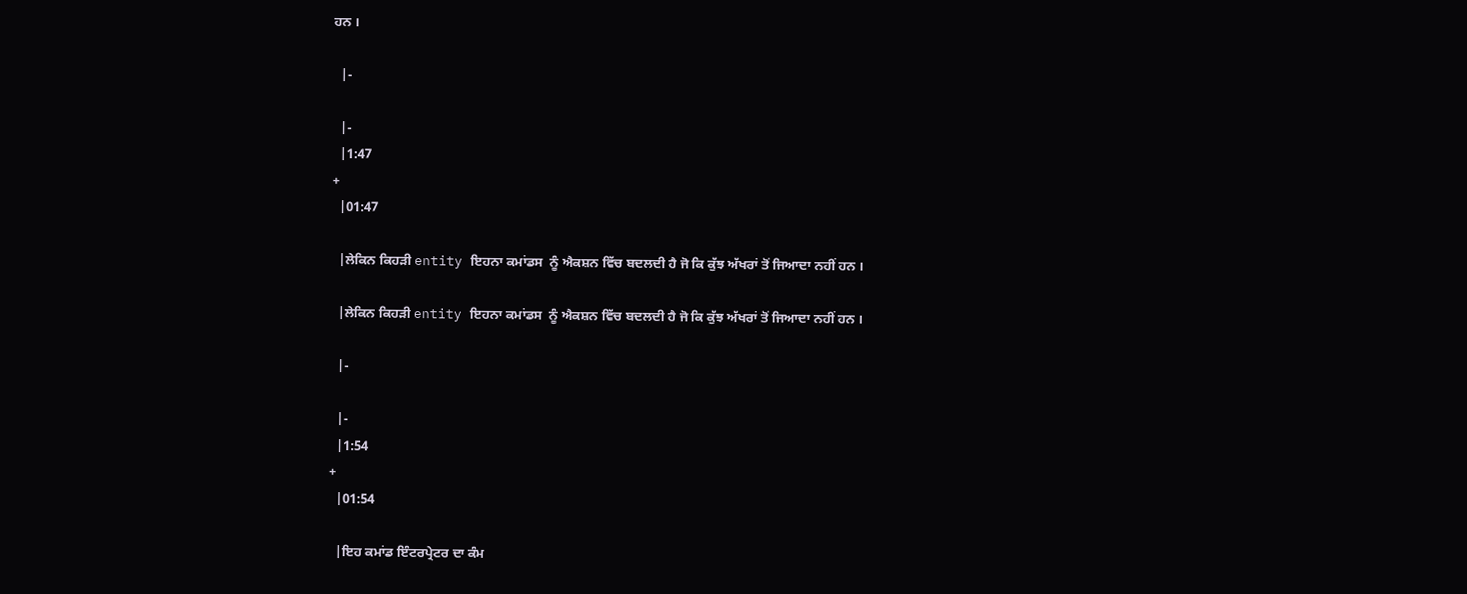ਹਨ ।

  |-

  |-
  |1:47
+
  |01:47

  |ਲੇਕਿਨ ਕਿਹੜੀ entity ਇਹਨਾ ਕਮਾਂਡਸ  ਨੂੰ ਐਕਸ਼ਨ ਵਿੱਚ ਬਦਲਦੀ ਹੈ ਜੋ ਕਿ ਕੁੱਝ ਅੱਖਰਾਂ ਤੋਂ ਜਿਆਦਾ ਨਹੀਂ ਹਨ ।

  |ਲੇਕਿਨ ਕਿਹੜੀ entity ਇਹਨਾ ਕਮਾਂਡਸ  ਨੂੰ ਐਕਸ਼ਨ ਵਿੱਚ ਬਦਲਦੀ ਹੈ ਜੋ ਕਿ ਕੁੱਝ ਅੱਖਰਾਂ ਤੋਂ ਜਿਆਦਾ ਨਹੀਂ ਹਨ ।

  |-

  |-
  |1:54
+
  |01:54

  |ਇਹ ਕਮਾਂਡ ਇੰਟਰਪ੍ਰੇਟਰ ਦਾ ਕੰਮ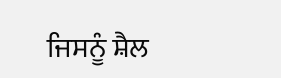ਜਿਸਨੂੰ ਸ਼ੈਲ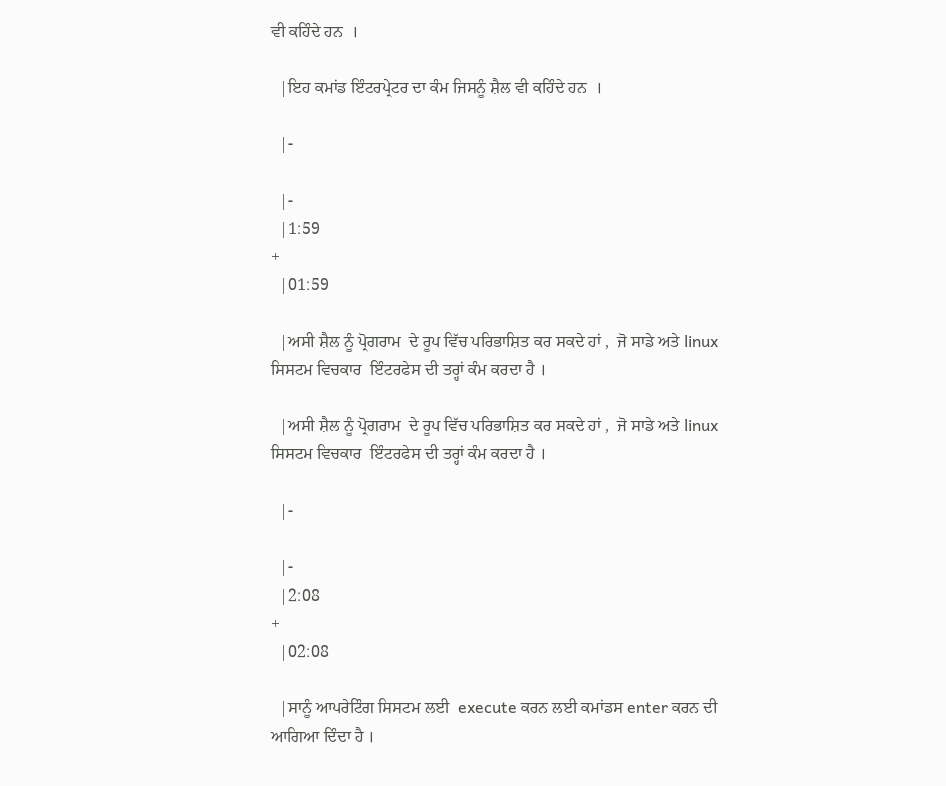ਵੀ ਕਹਿੰਦੇ ਹਨ  ।

  |ਇਹ ਕਮਾਂਡ ਇੰਟਰਪ੍ਰੇਟਰ ਦਾ ਕੰਮ ਜਿਸਨੂੰ ਸ਼ੈਲ ਵੀ ਕਹਿੰਦੇ ਹਨ  ।

  |-

  |-
  |1:59
+
  |01:59

  |ਅਸੀ ਸ਼ੈਲ ਨੂੰ ਪ੍ਰੋਗਰਾਮ  ਦੇ ਰੂਪ ਵਿੱਚ ਪਰਿਭਾਸ਼ਿਤ ਕਰ ਸਕਦੇ ਹਾਂ ,  ਜੋ ਸਾਡੇ ਅਤੇ linux ਸਿਸਟਮ ਵਿਚਕਾਰ  ਇੰਟਰਫੇਸ ਦੀ ਤਰ੍ਹਾਂ ਕੰਮ ਕਰਦਾ ਹੈ ।

  |ਅਸੀ ਸ਼ੈਲ ਨੂੰ ਪ੍ਰੋਗਰਾਮ  ਦੇ ਰੂਪ ਵਿੱਚ ਪਰਿਭਾਸ਼ਿਤ ਕਰ ਸਕਦੇ ਹਾਂ ,  ਜੋ ਸਾਡੇ ਅਤੇ linux ਸਿਸਟਮ ਵਿਚਕਾਰ  ਇੰਟਰਫੇਸ ਦੀ ਤਰ੍ਹਾਂ ਕੰਮ ਕਰਦਾ ਹੈ ।

  |-

  |-
  |2:08
+
  |02:08

  |ਸਾਨੂੰ ਆਪਰੇਟਿੰਗ ਸਿਸਟਮ ਲਈ  execute ਕਰਨ ਲਈ ਕਮਾਂਡਸ enter ਕਰਨ ਦੀ ਆਗਿਆ ਦਿੰਦਾ ਹੈ ।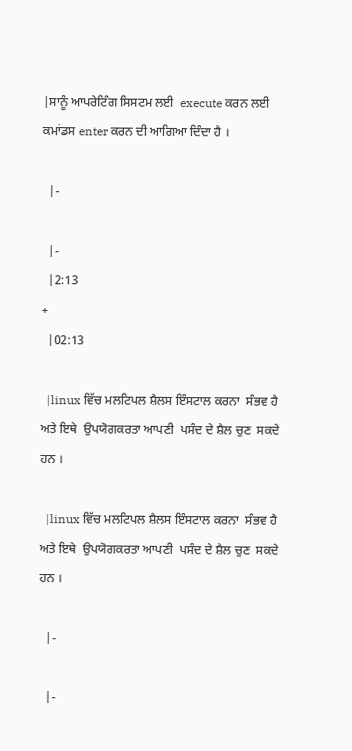|ਸਾਨੂੰ ਆਪਰੇਟਿੰਗ ਸਿਸਟਮ ਲਈ  execute ਕਰਨ ਲਈ ਕਮਾਂਡਸ enter ਕਰਨ ਦੀ ਆਗਿਆ ਦਿੰਦਾ ਹੈ ।

  |-

  |-
  |2:13
+
  |02:13

  |linux ਵਿੱਚ ਮਲਟਿਪਲ ਸ਼ੈਲਸ ਇੰਸਟਾਲ ਕਰਨਾ  ਸੰਭਵ ਹੈ ਅਤੇ ਇਥੇ  ਉਪਯੋਗਕਰਤਾ ਆਪਣੀ  ਪਸੰਦ ਦੇ ਸ਼ੈਲ ਚੁਣ  ਸਕਦੇ  ਹਨ ।

  |linux ਵਿੱਚ ਮਲਟਿਪਲ ਸ਼ੈਲਸ ਇੰਸਟਾਲ ਕਰਨਾ  ਸੰਭਵ ਹੈ ਅਤੇ ਇਥੇ  ਉਪਯੋਗਕਰਤਾ ਆਪਣੀ  ਪਸੰਦ ਦੇ ਸ਼ੈਲ ਚੁਣ  ਸਕਦੇ  ਹਨ ।

  |-

  |-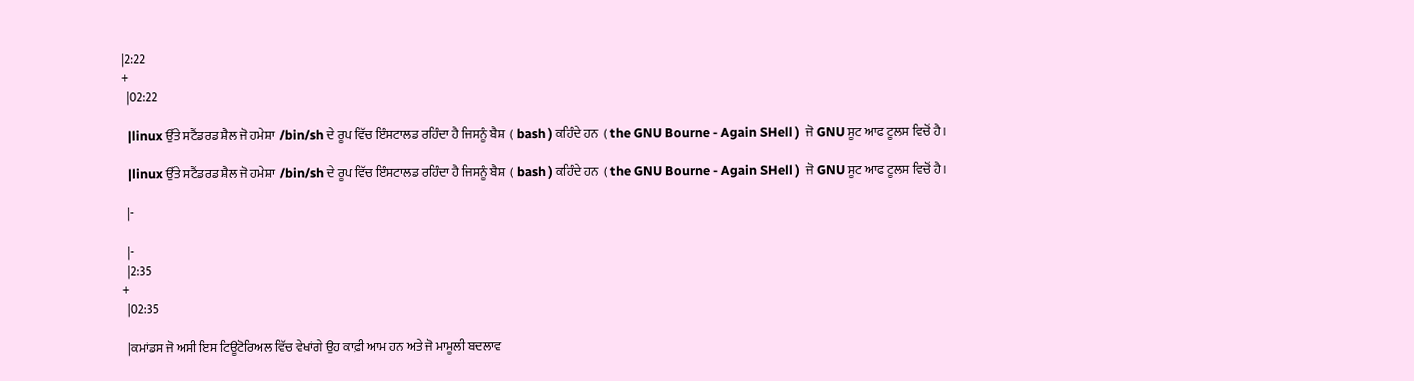|2:22
+
  |02:22

  |linux ਉੱਤੇ ਸਟੈਂਡਰਡ ਸ਼ੈਲ ਜੋ ਹਮੇਸ਼ਾ  /bin/sh ਦੇ ਰੂਪ ਵਿੱਚ ਇੰਸਟਾਲਡ ਰਹਿੰਦਾ ਹੈ ਜਿਸਨੂੰ ਬੈਸ਼  ( bash ) ਕਹਿੰਦੇ ਹਨ  ( the GNU Bourne - Again SHell )  ਜੋ GNU ਸੂਟ ਆਫ ਟੂਲਸ ਵਿਚੋਂ ਹੈ ।

  |linux ਉੱਤੇ ਸਟੈਂਡਰਡ ਸ਼ੈਲ ਜੋ ਹਮੇਸ਼ਾ  /bin/sh ਦੇ ਰੂਪ ਵਿੱਚ ਇੰਸਟਾਲਡ ਰਹਿੰਦਾ ਹੈ ਜਿਸਨੂੰ ਬੈਸ਼  ( bash ) ਕਹਿੰਦੇ ਹਨ  ( the GNU Bourne - Again SHell )  ਜੋ GNU ਸੂਟ ਆਫ ਟੂਲਸ ਵਿਚੋਂ ਹੈ ।

  |-

  |-
  |2:35
+
  |02:35

  |ਕਮਾਂਡਸ ਜੋ ਅਸੀ ਇਸ ਟਿਊਟੋਰਿਅਲ ਵਿੱਚ ਵੇਖਾਂਗੇ ਉਹ ਕਾਫ਼ੀ ਆਮ ਹਨ ਅਤੇ ਜੋ ਮਾਮੂਲੀ ਬਦਲਾਵ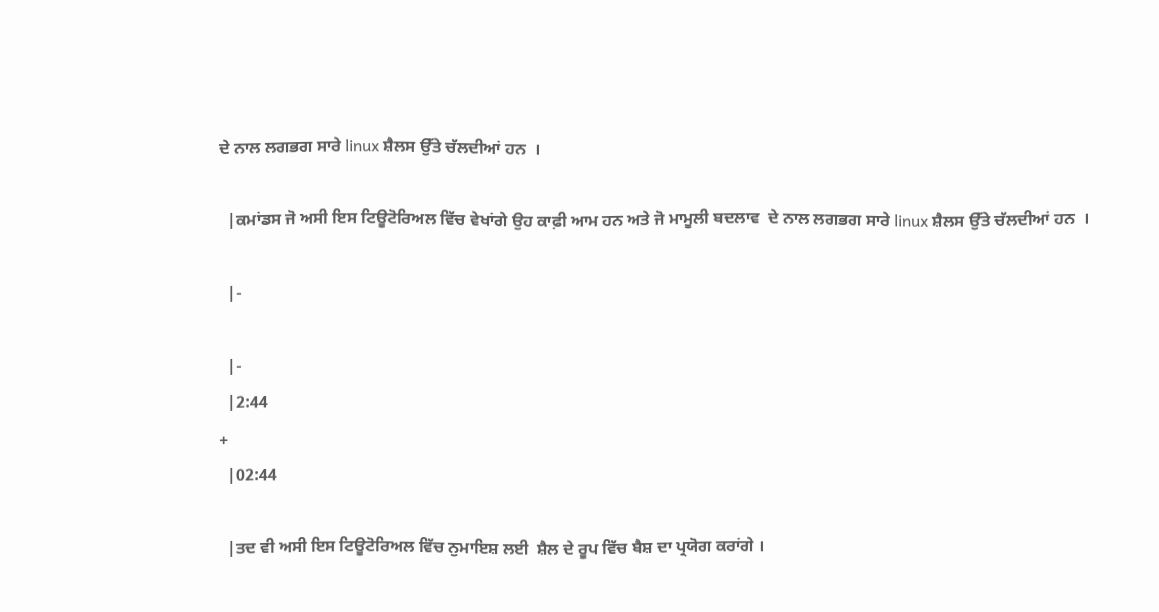ਦੇ ਨਾਲ ਲਗਭਗ ਸਾਰੇ linux ਸ਼ੈਲਸ ਉੱਤੇ ਚੱਲਦੀਆਂ ਹਨ  ।

  |ਕਮਾਂਡਸ ਜੋ ਅਸੀ ਇਸ ਟਿਊਟੋਰਿਅਲ ਵਿੱਚ ਵੇਖਾਂਗੇ ਉਹ ਕਾਫ਼ੀ ਆਮ ਹਨ ਅਤੇ ਜੋ ਮਾਮੂਲੀ ਬਦਲਾਵ  ਦੇ ਨਾਲ ਲਗਭਗ ਸਾਰੇ linux ਸ਼ੈਲਸ ਉੱਤੇ ਚੱਲਦੀਆਂ ਹਨ  ।

  |-

  |-
  |2:44
+
  |02:44

  |ਤਦ ਵੀ ਅਸੀ ਇਸ ਟਿਊਟੋਰਿਅਲ ਵਿੱਚ ਨੁਮਾਇਸ਼ ਲਈ  ਸ਼ੈਲ ਦੇ ਰੂਪ ਵਿੱਚ ਬੈਸ਼ ਦਾ ਪ੍ਰਯੋਗ ਕਰਾਂਗੇ ।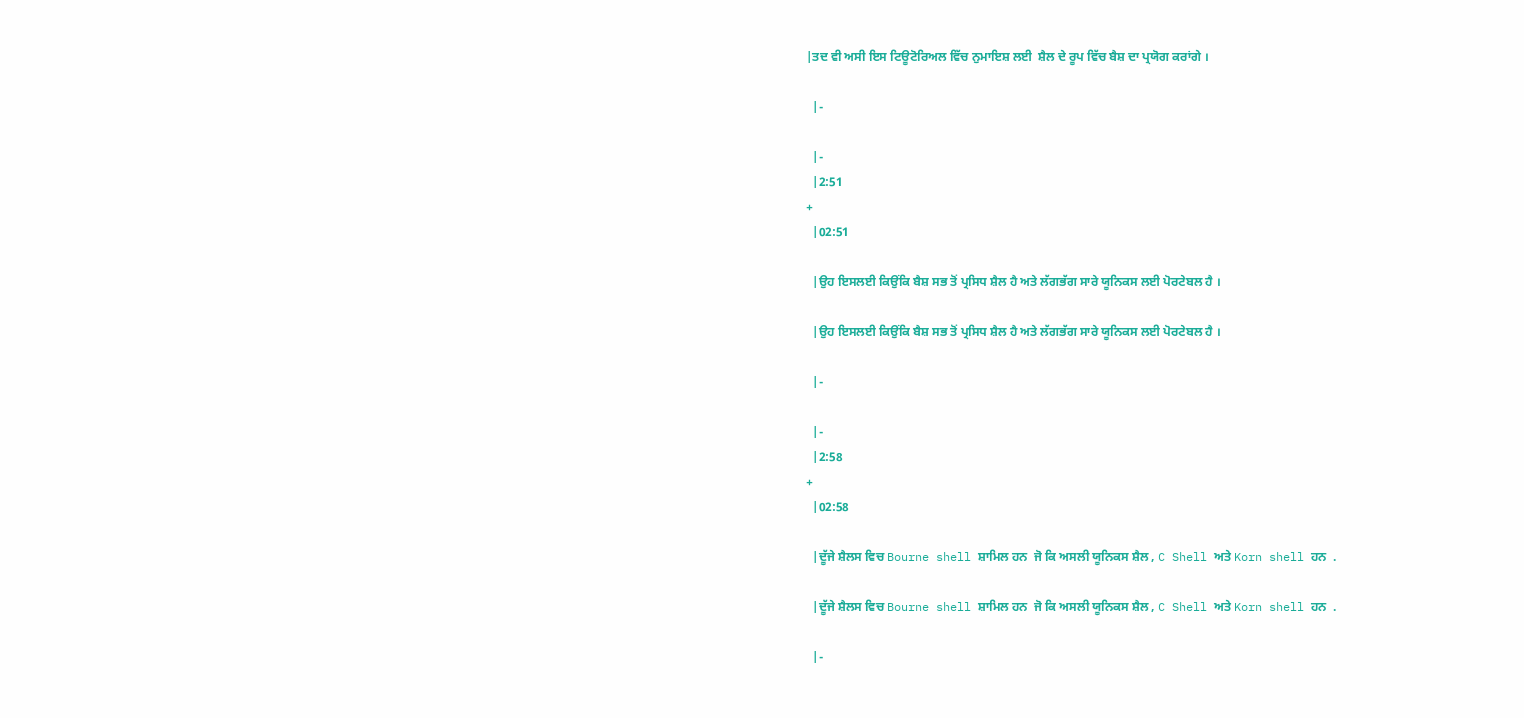|ਤਦ ਵੀ ਅਸੀ ਇਸ ਟਿਊਟੋਰਿਅਲ ਵਿੱਚ ਨੁਮਾਇਸ਼ ਲਈ  ਸ਼ੈਲ ਦੇ ਰੂਪ ਵਿੱਚ ਬੈਸ਼ ਦਾ ਪ੍ਰਯੋਗ ਕਰਾਂਗੇ ।

  |-

  |-
  |2:51
+
  |02:51

  |ਉਹ ਇਸਲਈ ਕਿਉਂਕਿ ਬੈਸ਼ ਸਭ ਤੋਂ ਪ੍ਰਸਿਧ ਸ਼ੈਲ ਹੈ ਅਤੇ ਲੱਗਭੱਗ ਸਾਰੇ ਯੂਨਿਕਸ ਲਈ ਪੋਰਟੇਬਲ ਹੈ ।

  |ਉਹ ਇਸਲਈ ਕਿਉਂਕਿ ਬੈਸ਼ ਸਭ ਤੋਂ ਪ੍ਰਸਿਧ ਸ਼ੈਲ ਹੈ ਅਤੇ ਲੱਗਭੱਗ ਸਾਰੇ ਯੂਨਿਕਸ ਲਈ ਪੋਰਟੇਬਲ ਹੈ ।

  |-

  |-
  |2:58
+
  |02:58

  |ਦੂੱਜੇ ਸ਼ੈਲਸ ਵਿਚ Bourne shell ਸ਼ਾਮਿਲ ਹਨ  ਜੋ ਕਿ ਅਸਲੀ ਯੂਨਿਕਸ ਸ਼ੈਲ , C Shell ਅਤੇ Korn shell ਹਨ  .

  |ਦੂੱਜੇ ਸ਼ੈਲਸ ਵਿਚ Bourne shell ਸ਼ਾਮਿਲ ਹਨ  ਜੋ ਕਿ ਅਸਲੀ ਯੂਨਿਕਸ ਸ਼ੈਲ , C Shell ਅਤੇ Korn shell ਹਨ  .

  |-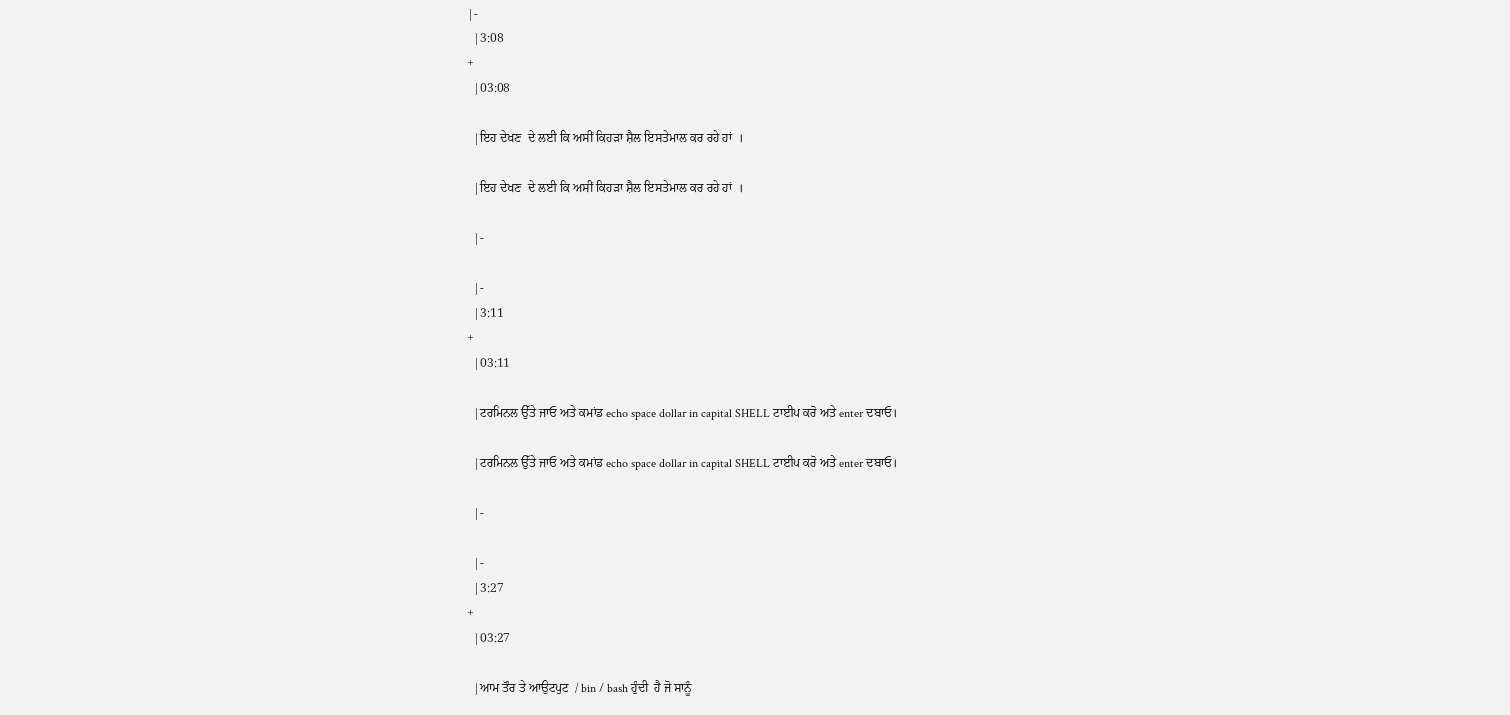|-
  |3:08
+
  |03:08

  |ਇਹ ਦੇਖਣ  ਦੇ ਲਈ ਕਿ ਅਸੀਂ ਕਿਹੜਾ ਸ਼ੈਲ ਇਸਤੇਮਾਲ ਕਰ ਰਹੇ ਹਾਂ  ।

  |ਇਹ ਦੇਖਣ  ਦੇ ਲਈ ਕਿ ਅਸੀਂ ਕਿਹੜਾ ਸ਼ੈਲ ਇਸਤੇਮਾਲ ਕਰ ਰਹੇ ਹਾਂ  ।

  |-

  |-
  |3:11
+
  |03:11

  |ਟਰਮਿਨਲ ਉੱਤੇ ਜਾਓ ਅਤੇ ਕਮਾਂਡ echo space dollar in capital SHELL ਟਾਈਪ ਕਰੋ ਅਤੇ enter ਦਬਾਓ।

  |ਟਰਮਿਨਲ ਉੱਤੇ ਜਾਓ ਅਤੇ ਕਮਾਂਡ echo space dollar in capital SHELL ਟਾਈਪ ਕਰੋ ਅਤੇ enter ਦਬਾਓ।

  |-

  |-
  |3:27
+
  |03:27

  |ਆਮ ਤੌਰ ਤੇ ਆਉਟਪੁਟ  / bin / bash ਹੁੰਦੀ  ਹੈ ਜੋ ਸਾਨੂੰ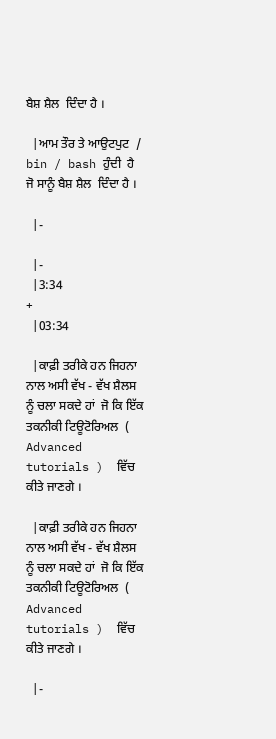ਬੈਸ਼ ਸ਼ੈਲ  ਦਿੰਦਾ ਹੈ ।

  |ਆਮ ਤੌਰ ਤੇ ਆਉਟਪੁਟ  / bin / bash ਹੁੰਦੀ  ਹੈ ਜੋ ਸਾਨੂੰ ਬੈਸ਼ ਸ਼ੈਲ  ਦਿੰਦਾ ਹੈ ।

  |-

  |-
  |3:34
+
  |03:34

  |ਕਾਫ਼ੀ ਤਰੀਕੇ ਹਨ ਜਿਹਨਾ ਨਾਲ ਅਸੀ ਵੱਖ - ਵੱਖ ਸ਼ੈਲਸ ਨੂੰ ਚਲਾ ਸਕਦੇ ਹਾਂ  ਜੋ ਕਿ ਇੱਕ ਤਕਨੀਕੀ ਟਿਊਟੋਰਿਅਲ  ( Advanced tutorials )  ਵਿੱਚ ਕੀਤੇ ਜਾਣਗੇ ।

  |ਕਾਫ਼ੀ ਤਰੀਕੇ ਹਨ ਜਿਹਨਾ ਨਾਲ ਅਸੀ ਵੱਖ - ਵੱਖ ਸ਼ੈਲਸ ਨੂੰ ਚਲਾ ਸਕਦੇ ਹਾਂ  ਜੋ ਕਿ ਇੱਕ ਤਕਨੀਕੀ ਟਿਊਟੋਰਿਅਲ  ( Advanced tutorials )  ਵਿੱਚ ਕੀਤੇ ਜਾਣਗੇ ।

  |-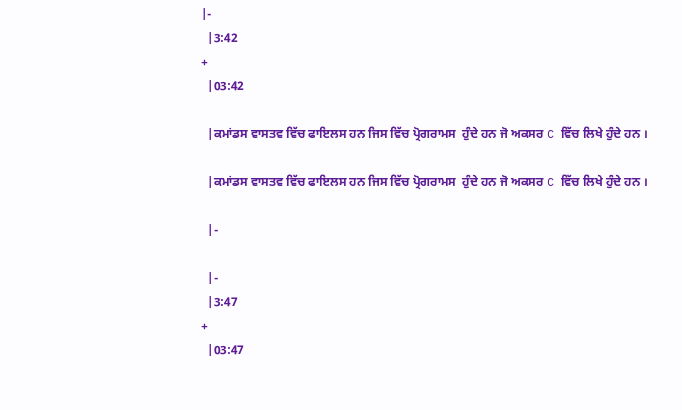|-
  |3:42
+
  |03:42

  |ਕਮਾਂਡਸ ਵਾਸਤਵ ਵਿੱਚ ਫਾਇਲਸ ਹਨ ਜਿਸ ਵਿੱਚ ਪ੍ਰੋਗਰਾਮਸ  ਹੁੰਦੇ ਹਨ ਜੋ ਅਕਸਰ C ਵਿੱਚ ਲਿਖੇ ਹੁੰਦੇ ਹਨ ।

  |ਕਮਾਂਡਸ ਵਾਸਤਵ ਵਿੱਚ ਫਾਇਲਸ ਹਨ ਜਿਸ ਵਿੱਚ ਪ੍ਰੋਗਰਾਮਸ  ਹੁੰਦੇ ਹਨ ਜੋ ਅਕਸਰ C ਵਿੱਚ ਲਿਖੇ ਹੁੰਦੇ ਹਨ ।

  |-

  |-
  |3:47
+
  |03:47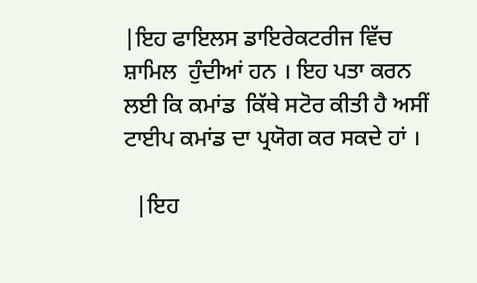|ਇਹ ਫਾਇਲਸ ਡਾਇਰੇਕਟਰੀਜ ਵਿੱਚ ਸ਼ਾਮਿਲ  ਹੁੰਦੀਆਂ ਹਨ । ਇਹ ਪਤਾ ਕਰਨ ਲਈ ਕਿ ਕਮਾਂਡ  ਕਿੱਥੇ ਸਟੋਰ ਕੀਤੀ ਹੈ ਅਸੀਂ ਟਾਈਪ ਕਮਾਂਡ ਦਾ ਪ੍ਰਯੋਗ ਕਰ ਸਕਦੇ ਹਾਂ ।

  |ਇਹ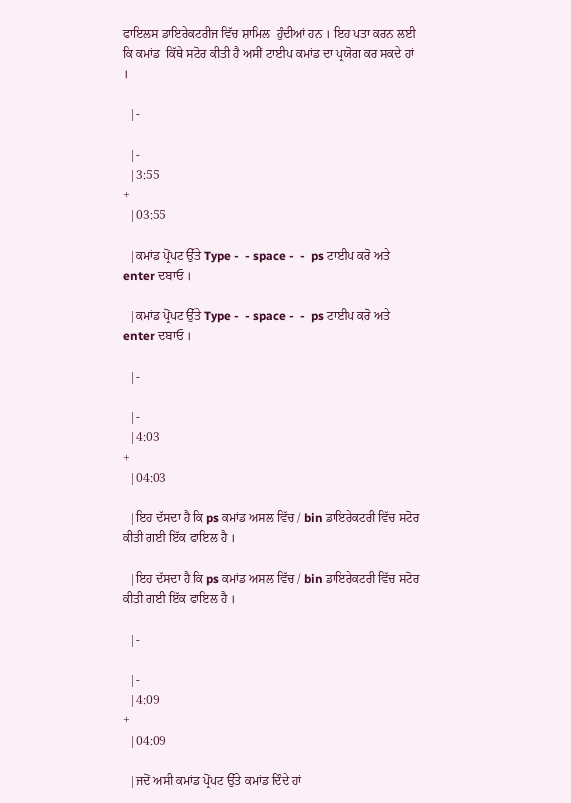ਫਾਇਲਸ ਡਾਇਰੇਕਟਰੀਜ ਵਿੱਚ ਸ਼ਾਮਿਲ  ਹੁੰਦੀਆਂ ਹਨ । ਇਹ ਪਤਾ ਕਰਨ ਲਈ ਕਿ ਕਮਾਂਡ  ਕਿੱਥੇ ਸਟੋਰ ਕੀਤੀ ਹੈ ਅਸੀਂ ਟਾਈਪ ਕਮਾਂਡ ਦਾ ਪ੍ਰਯੋਗ ਕਰ ਸਕਦੇ ਹਾਂ ।

  |-

  |-
  |3:55
+
  |03:55

  |ਕਮਾਂਡ ਪ੍ਰੋਂਪਟ ਉੱਤੇ Type -  - space -  -  ps ਟਾਈਪ ਕਰੋ ਅਤੇ enter ਦਬਾਓ ।

  |ਕਮਾਂਡ ਪ੍ਰੋਂਪਟ ਉੱਤੇ Type -  - space -  -  ps ਟਾਈਪ ਕਰੋ ਅਤੇ enter ਦਬਾਓ ।

  |-

  |-
  |4:03
+
  |04:03

  |ਇਹ ਦੱਸਦਾ ਹੈ ਕਿ ps ਕਮਾਂਡ ਅਸਲ ਵਿੱਚ / bin ਡਾਇਰੇਕਟਰੀ ਵਿੱਚ ਸਟੋਰ ਕੀਤੀ ਗਈ ਇੱਕ ਫਾਇਲ ਹੈ ।

  |ਇਹ ਦੱਸਦਾ ਹੈ ਕਿ ps ਕਮਾਂਡ ਅਸਲ ਵਿੱਚ / bin ਡਾਇਰੇਕਟਰੀ ਵਿੱਚ ਸਟੋਰ ਕੀਤੀ ਗਈ ਇੱਕ ਫਾਇਲ ਹੈ ।

  |-

  |-
  |4:09
+
  |04:09

  |ਜਦੋਂ ਅਸੀ ਕਮਾਂਡ ਪ੍ਰੋਂਪਟ ਉੱਤੇ ਕਮਾਂਡ ਦਿੰਦੇ ਹਾਂ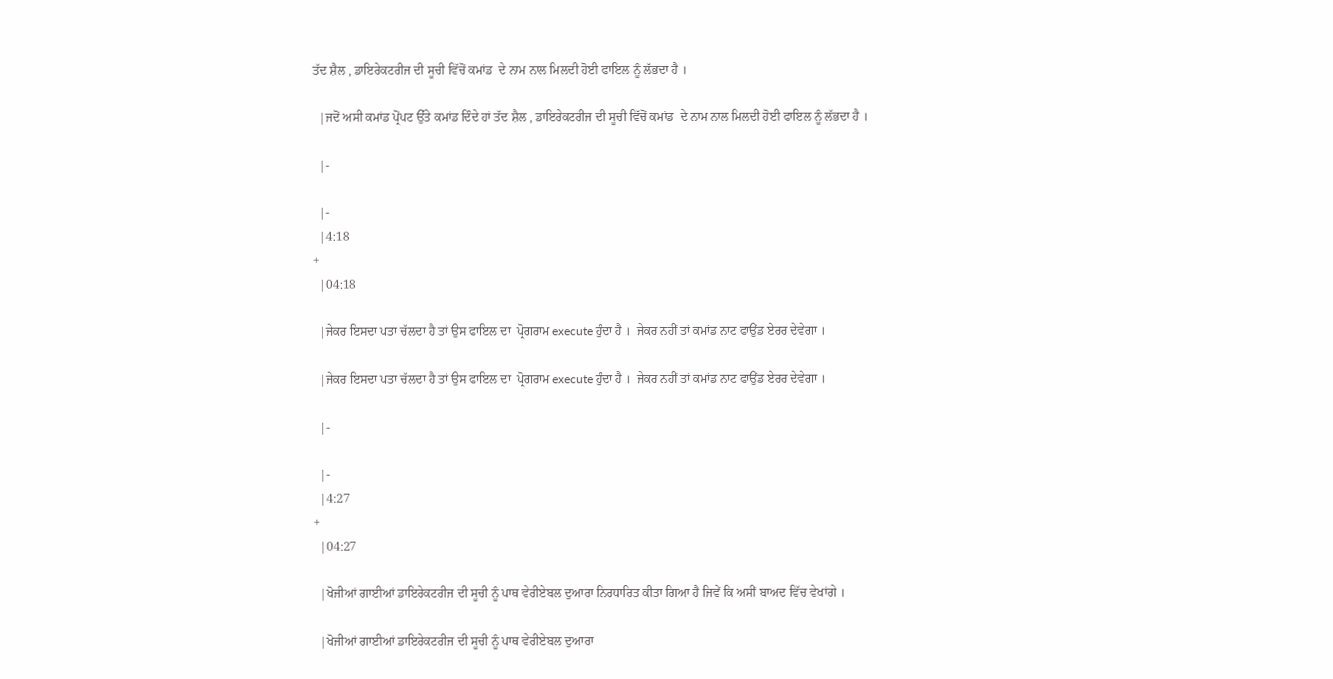ਤੱਦ ਸ਼ੈਲ , ਡਾਇਰੇਕਟਰੀਜ ਦੀ ਸੂਚੀ ਵਿੱਚੋਂ ਕਮਾਂਡ  ਦੇ ਨਾਮ ਨਾਲ ਮਿਲਦੀ ਹੋਈ ਫਾਇਲ ਨੂੰ ਲੱਭਦਾ ਹੈ ।

  |ਜਦੋਂ ਅਸੀ ਕਮਾਂਡ ਪ੍ਰੋਂਪਟ ਉੱਤੇ ਕਮਾਂਡ ਦਿੰਦੇ ਹਾਂ ਤੱਦ ਸ਼ੈਲ , ਡਾਇਰੇਕਟਰੀਜ ਦੀ ਸੂਚੀ ਵਿੱਚੋਂ ਕਮਾਂਡ  ਦੇ ਨਾਮ ਨਾਲ ਮਿਲਦੀ ਹੋਈ ਫਾਇਲ ਨੂੰ ਲੱਭਦਾ ਹੈ ।

  |-

  |-
  |4:18
+
  |04:18

  |ਜੇਕਰ ਇਸਦਾ ਪਤਾ ਚੱਲਦਾ ਹੈ ਤਾਂ ਉਸ ਫਾਇਲ ਦਾ  ਪ੍ਰੋਗਰਾਮ execute ਹੁੰਦਾ ਹੈ ।  ਜੇਕਰ ਨਹੀਂ ਤਾਂ ਕਮਾਂਡ ਨਾਟ ਫਾਉਂਡ ਏਰਰ ਦੇਵੇਗਾ ।

  |ਜੇਕਰ ਇਸਦਾ ਪਤਾ ਚੱਲਦਾ ਹੈ ਤਾਂ ਉਸ ਫਾਇਲ ਦਾ  ਪ੍ਰੋਗਰਾਮ execute ਹੁੰਦਾ ਹੈ ।  ਜੇਕਰ ਨਹੀਂ ਤਾਂ ਕਮਾਂਡ ਨਾਟ ਫਾਉਂਡ ਏਰਰ ਦੇਵੇਗਾ ।

  |-

  |-
  |4:27
+
  |04:27

  |ਖੋਜੀਆਂ ਗਾਈਆਂ ਡਾਇਰੇਕਟਰੀਜ ਦੀ ਸੂਚੀ ਨੂੰ ਪਾਥ ਵੇਰੀਏਬਲ ਦੁਆਰਾ ਨਿਰਧਾਰਿਤ ਕੀਤਾ ਗਿਆ ਹੈ ਜਿਵੇਂ ਕਿ ਅਸੀਂ ਬਾਅਦ ਵਿੱਚ ਵੇਖਾਂਗੇ ।

  |ਖੋਜੀਆਂ ਗਾਈਆਂ ਡਾਇਰੇਕਟਰੀਜ ਦੀ ਸੂਚੀ ਨੂੰ ਪਾਥ ਵੇਰੀਏਬਲ ਦੁਆਰਾ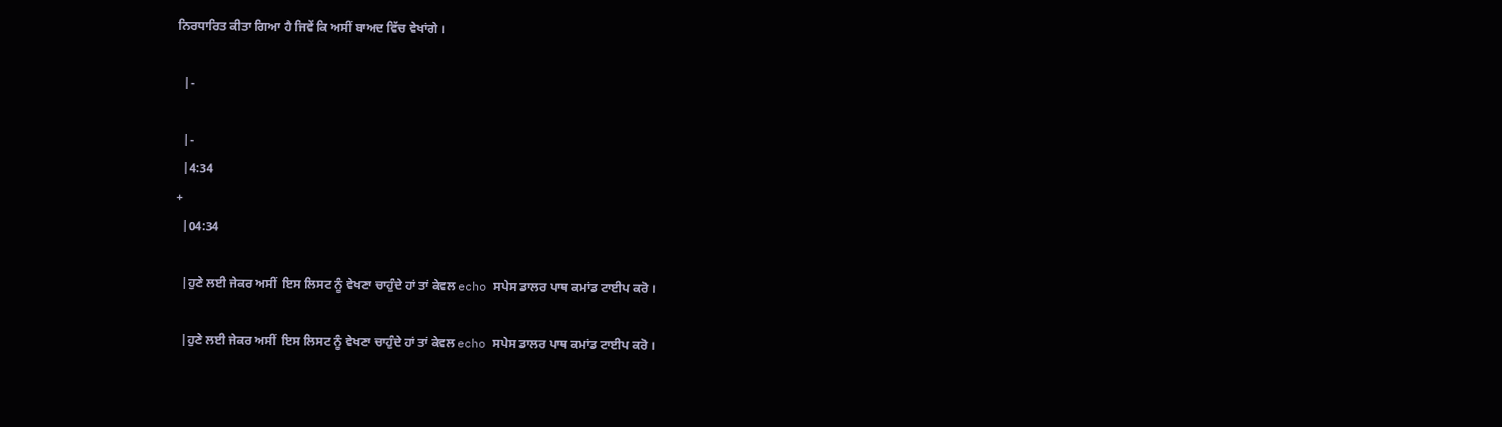ਨਿਰਧਾਰਿਤ ਕੀਤਾ ਗਿਆ ਹੈ ਜਿਵੇਂ ਕਿ ਅਸੀਂ ਬਾਅਦ ਵਿੱਚ ਵੇਖਾਂਗੇ ।

  |-

  |-
  |4:34
+
  |04:34

  |ਹੁਣੇ ਲਈ ਜੇਕਰ ਅਸੀਂ  ਇਸ ਲਿਸਟ ਨੂੰ ਵੇਖਣਾ ਚਾਹੁੰਦੇ ਹਾਂ ਤਾਂ ਕੇਵਲ echo ਸਪੇਸ ਡਾਲਰ ਪਾਥ ਕਮਾਂਡ ਟਾਈਪ ਕਰੋ ।

  |ਹੁਣੇ ਲਈ ਜੇਕਰ ਅਸੀਂ  ਇਸ ਲਿਸਟ ਨੂੰ ਵੇਖਣਾ ਚਾਹੁੰਦੇ ਹਾਂ ਤਾਂ ਕੇਵਲ echo ਸਪੇਸ ਡਾਲਰ ਪਾਥ ਕਮਾਂਡ ਟਾਈਪ ਕਰੋ ।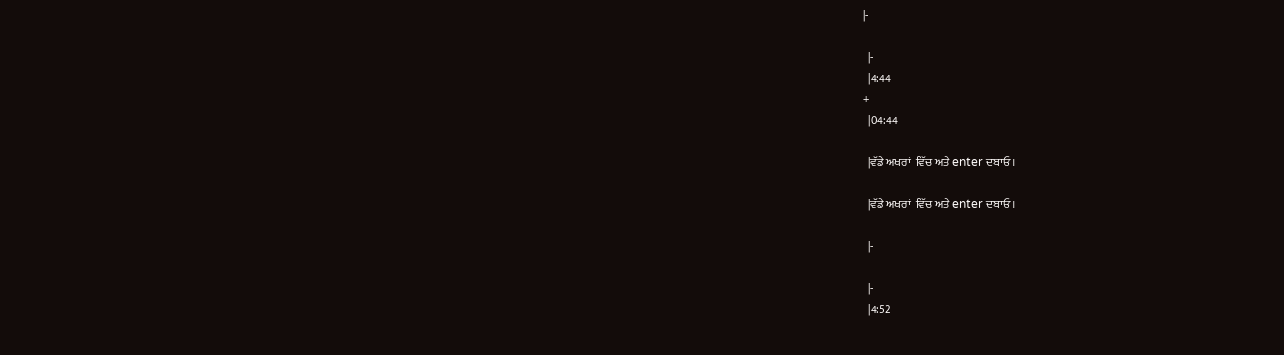|-

  |-
  |4:44
+
  |04:44

  |ਵੱਡੇ ਅਖਰਾਂ  ਵਿੱਚ ਅਤੇ enter ਦਬਾਓ।

  |ਵੱਡੇ ਅਖਰਾਂ  ਵਿੱਚ ਅਤੇ enter ਦਬਾਓ।

  |-

  |-
  |4:52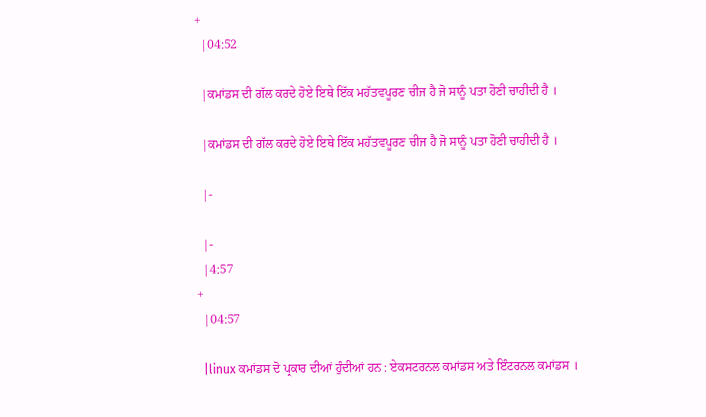+
  |04:52

  |ਕਮਾਂਡਸ ਦੀ ਗੱਲ ਕਰਦੇ ਹੋਏ ਇਥੇ ਇੱਕ ਮਹੱਤਵਪੂਰਣ ਚੀਜ ਹੈ ਜੋ ਸਾਨੂੰ ਪਤਾ ਹੋਣੀ ਚਾਹੀਦੀ ਹੈ ।

  |ਕਮਾਂਡਸ ਦੀ ਗੱਲ ਕਰਦੇ ਹੋਏ ਇਥੇ ਇੱਕ ਮਹੱਤਵਪੂਰਣ ਚੀਜ ਹੈ ਜੋ ਸਾਨੂੰ ਪਤਾ ਹੋਣੀ ਚਾਹੀਦੀ ਹੈ ।

  |-

  |-
  |4:57
+
  |04:57

  |linux ਕਮਾਂਡਸ ਦੋ ਪ੍ਰਕਾਰ ਦੀਆਂ ਹੁੰਦੀਆਂ ਹਨ : ਏਕਸਟਰਨਲ ਕਮਾਂਡਸ ਅਤੇ ਇੰਟਰਨਲ ਕਮਾਂਡਸ ।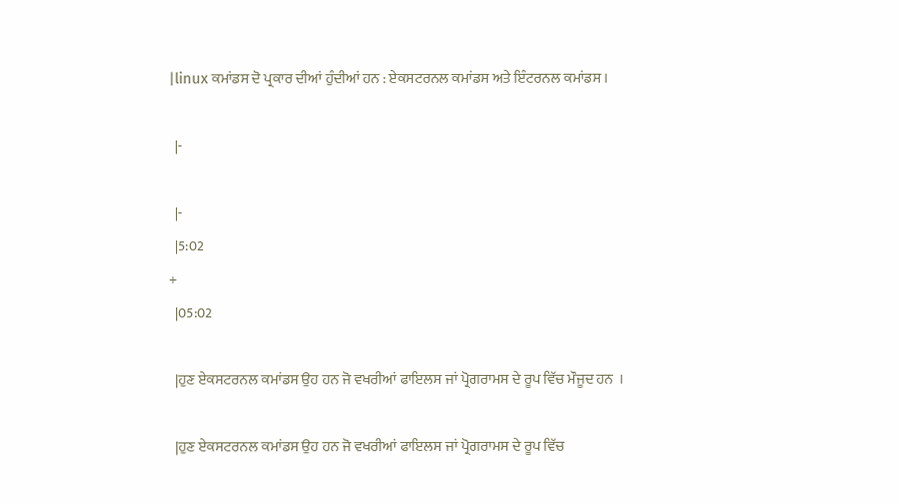|linux ਕਮਾਂਡਸ ਦੋ ਪ੍ਰਕਾਰ ਦੀਆਂ ਹੁੰਦੀਆਂ ਹਨ : ਏਕਸਟਰਨਲ ਕਮਾਂਡਸ ਅਤੇ ਇੰਟਰਨਲ ਕਮਾਂਡਸ ।

  |-

  |-
  |5:02
+
  |05:02

  |ਹੁਣ ਏਕਸਟਰਨਲ ਕਮਾਂਡਸ ਉਹ ਹਨ ਜੋ ਵਖਰੀਆਂ ਫਾਇਲਸ ਜਾਂ ਪ੍ਰੋਗਰਾਮਸ ਦੇ ਰੂਪ ਵਿੱਚ ਮੌਜੂਦ ਹਨ  ।

  |ਹੁਣ ਏਕਸਟਰਨਲ ਕਮਾਂਡਸ ਉਹ ਹਨ ਜੋ ਵਖਰੀਆਂ ਫਾਇਲਸ ਜਾਂ ਪ੍ਰੋਗਰਾਮਸ ਦੇ ਰੂਪ ਵਿੱਚ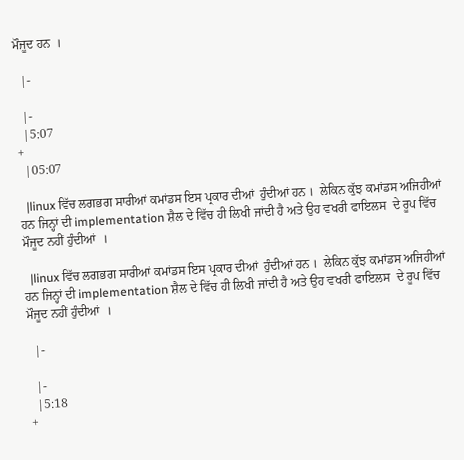ਮੌਜੂਦ ਹਨ  ।

  |-

  |-
  |5:07
+
  |05:07

  |linux ਵਿੱਚ ਲਗਭਗ ਸਾਰੀਆਂ ਕਮਾਂਡਸ ਇਸ ਪ੍ਰਕਾਰ ਦੀਆਂ  ਹੁੰਦੀਆਂ ਹਨ ।  ਲੇਕਿਨ ਕੁੱਝ ਕਮਾਂਡਸ ਅਜਿਹੀਆਂ ਹਨ ਜਿਨ੍ਹਾਂ ਦੀ implementation ਸ਼ੈਲ ਦੇ ਵਿੱਚ ਹੀ ਲਿਖੀ ਜਾਂਦੀ ਹੈ ਅਤੇ ਉਹ ਵਖਰੀ ਫਾਇਲਸ  ਦੇ ਰੂਪ ਵਿੱਚ ਮੌਜੂਦ ਨਹੀਂ ਹੁੰਦੀਆਂ  ।

  |linux ਵਿੱਚ ਲਗਭਗ ਸਾਰੀਆਂ ਕਮਾਂਡਸ ਇਸ ਪ੍ਰਕਾਰ ਦੀਆਂ  ਹੁੰਦੀਆਂ ਹਨ ।  ਲੇਕਿਨ ਕੁੱਝ ਕਮਾਂਡਸ ਅਜਿਹੀਆਂ ਹਨ ਜਿਨ੍ਹਾਂ ਦੀ implementation ਸ਼ੈਲ ਦੇ ਵਿੱਚ ਹੀ ਲਿਖੀ ਜਾਂਦੀ ਹੈ ਅਤੇ ਉਹ ਵਖਰੀ ਫਾਇਲਸ  ਦੇ ਰੂਪ ਵਿੱਚ ਮੌਜੂਦ ਨਹੀਂ ਹੁੰਦੀਆਂ  ।

  |-

  |-
  |5:18
+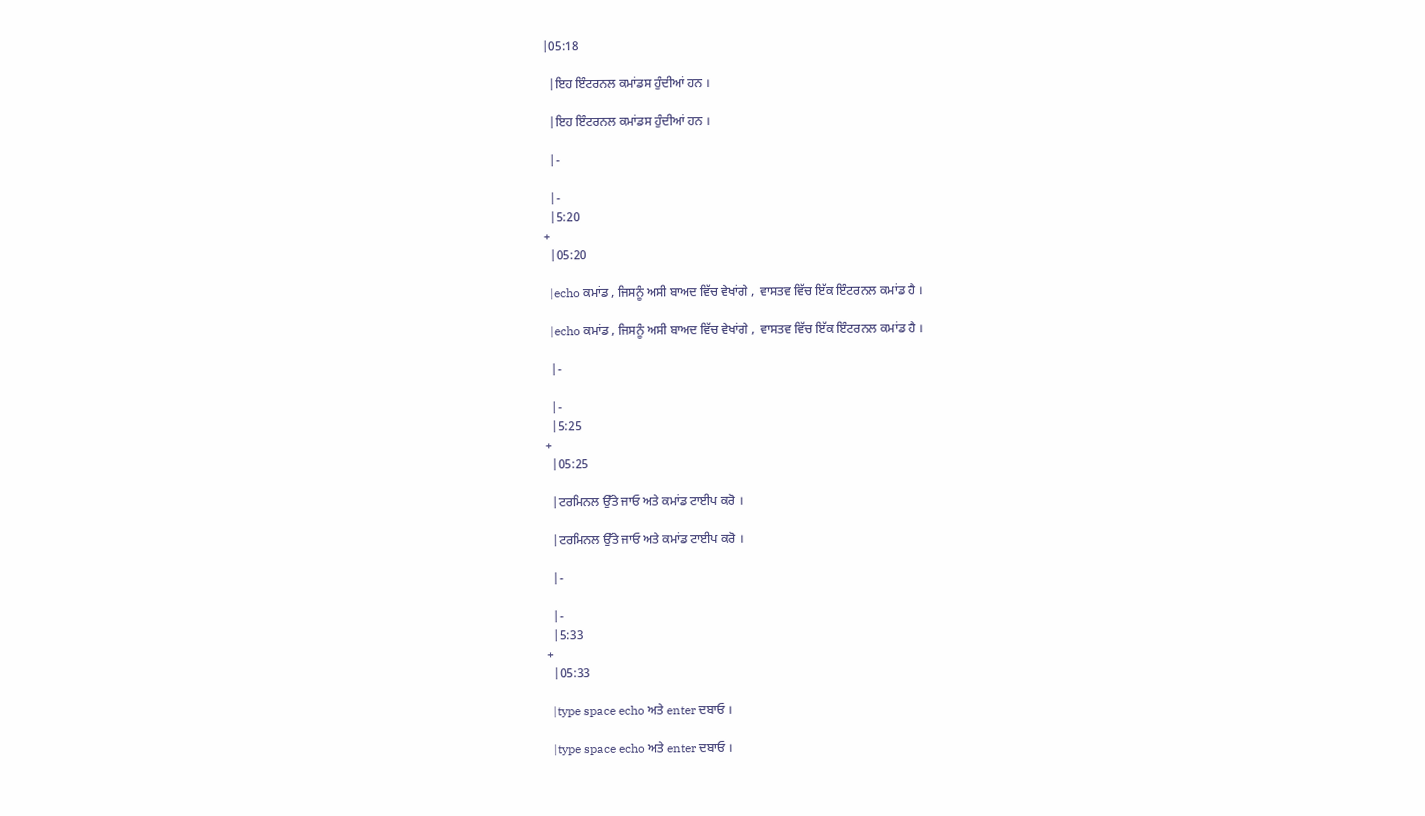|05:18

  |ਇਹ ਇੰਟਰਨਲ ਕਮਾਂਡਸ ਹੁੰਦੀਆਂ ਹਨ ।

  |ਇਹ ਇੰਟਰਨਲ ਕਮਾਂਡਸ ਹੁੰਦੀਆਂ ਹਨ ।

  |-

  |-
  |5:20
+
  |05:20

  |echo ਕਮਾਂਡ , ਜਿਸਨੂੰ ਅਸੀ ਬਾਅਦ ਵਿੱਚ ਵੇਖਾਂਗੇ ,  ਵਾਸਤਵ ਵਿੱਚ ਇੱਕ ਇੰਟਰਨਲ ਕਮਾਂਡ ਹੈ ।

  |echo ਕਮਾਂਡ , ਜਿਸਨੂੰ ਅਸੀ ਬਾਅਦ ਵਿੱਚ ਵੇਖਾਂਗੇ ,  ਵਾਸਤਵ ਵਿੱਚ ਇੱਕ ਇੰਟਰਨਲ ਕਮਾਂਡ ਹੈ ।

  |-

  |-
  |5:25
+
  |05:25

  |ਟਰਮਿਨਲ ਉੱਤੇ ਜਾਓ ਅਤੇ ਕਮਾਂਡ ਟਾਈਪ ਕਰੋ ।

  |ਟਰਮਿਨਲ ਉੱਤੇ ਜਾਓ ਅਤੇ ਕਮਾਂਡ ਟਾਈਪ ਕਰੋ ।

  |-

  |-
  |5:33
+
  |05:33

  |type space echo ਅਤੇ enter ਦਬਾਓ ।

  |type space echo ਅਤੇ enter ਦਬਾਓ ।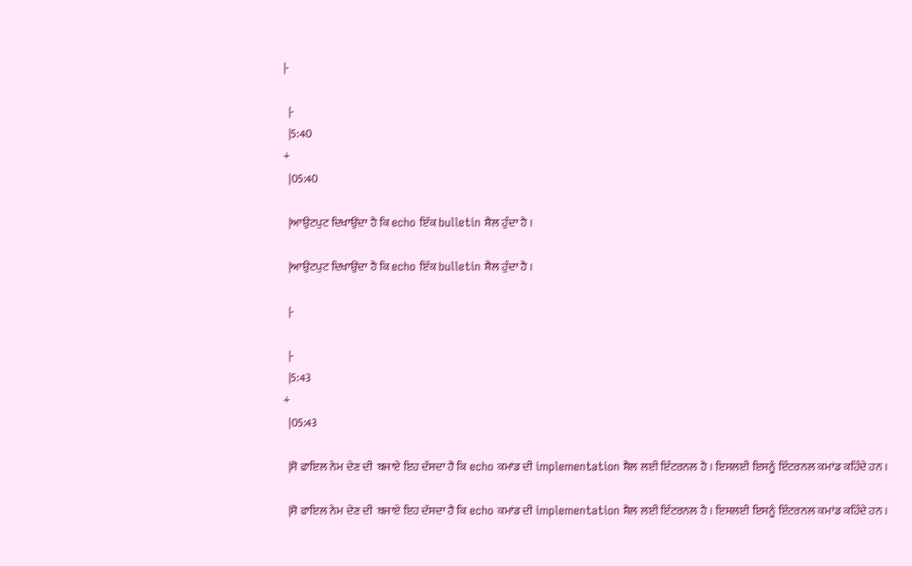|-

  |-
  |5:40
+
  |05:40

  |ਆਉਟਪੁਟ ਦਿਖਾਉਂਦਾ ਹੈ ਕਿ echo ਇੱਕ bulletin ਸ਼ੈਲ ਹੁੰਦਾ ਹੈ ।

  |ਆਉਟਪੁਟ ਦਿਖਾਉਂਦਾ ਹੈ ਕਿ echo ਇੱਕ bulletin ਸ਼ੈਲ ਹੁੰਦਾ ਹੈ ।

  |-

  |-
  |5:43
+
  |05:43

  |ਸੋ ਫਾਇਲ ਨੇਮ ਦੇਣ ਦੀ  ਬਜਾਏ ਇਹ ਦੱਸਦਾ ਹੈ ਕਿ echo ਕਮਾਂਡ ਦੀ implementation ਸ਼ੈਲ ਲਈ ਇੰਟਰਨਲ ਹੈ । ਇਸਲਈ ਇਸਨੂੰ ਇੰਟਰਨਲ ਕਮਾਂਡ ਕਹਿੰਦੇ ਹਨ ।

  |ਸੋ ਫਾਇਲ ਨੇਮ ਦੇਣ ਦੀ  ਬਜਾਏ ਇਹ ਦੱਸਦਾ ਹੈ ਕਿ echo ਕਮਾਂਡ ਦੀ implementation ਸ਼ੈਲ ਲਈ ਇੰਟਰਨਲ ਹੈ । ਇਸਲਈ ਇਸਨੂੰ ਇੰਟਰਨਲ ਕਮਾਂਡ ਕਹਿੰਦੇ ਹਨ ।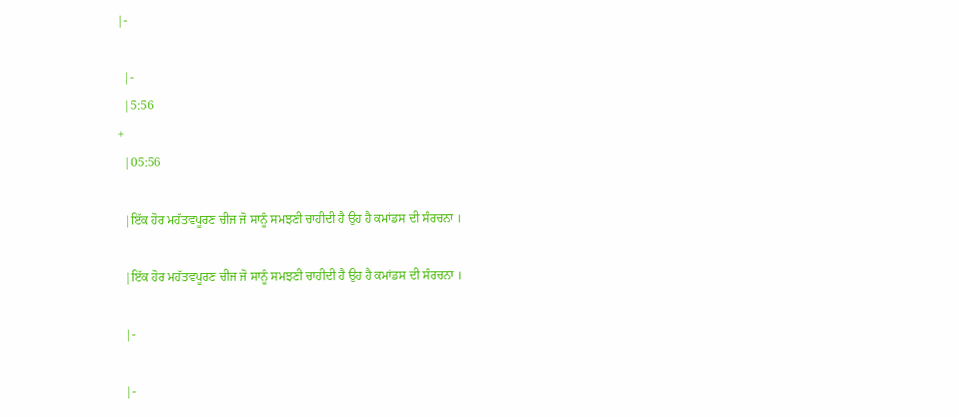|-

  |-
  |5:56
+
  |05:56

  |ਇੱਕ ਹੋਰ ਮਹੱਤਵਪੂਰਣ ਚੀਜ ਜੋ ਸਾਨੂੰ ਸਮਝਣੀ ਚਾਹੀਦੀ ਹੈ ਉਹ ਹੈ ਕਮਾਂਡਸ ਦੀ ਸੰਰਚਨਾ ।

  |ਇੱਕ ਹੋਰ ਮਹੱਤਵਪੂਰਣ ਚੀਜ ਜੋ ਸਾਨੂੰ ਸਮਝਣੀ ਚਾਹੀਦੀ ਹੈ ਉਹ ਹੈ ਕਮਾਂਡਸ ਦੀ ਸੰਰਚਨਾ ।

  |-

  |-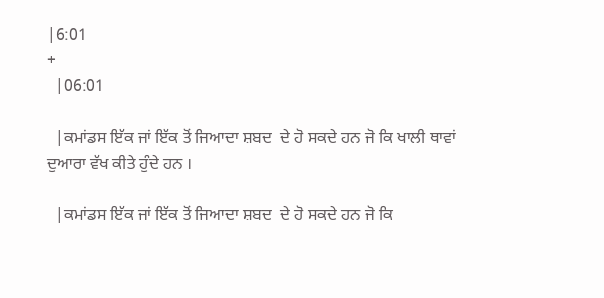|6:01
+
  |06:01

  |ਕਮਾਂਡਸ ਇੱਕ ਜਾਂ ਇੱਕ ਤੋਂ ਜਿਆਦਾ ਸ਼ਬਦ  ਦੇ ਹੋ ਸਕਦੇ ਹਨ ਜੋ ਕਿ ਖਾਲੀ ਥਾਵਾਂ ਦੁਆਰਾ ਵੱਖ ਕੀਤੇ ਹੁੰਦੇ ਹਨ ।

  |ਕਮਾਂਡਸ ਇੱਕ ਜਾਂ ਇੱਕ ਤੋਂ ਜਿਆਦਾ ਸ਼ਬਦ  ਦੇ ਹੋ ਸਕਦੇ ਹਨ ਜੋ ਕਿ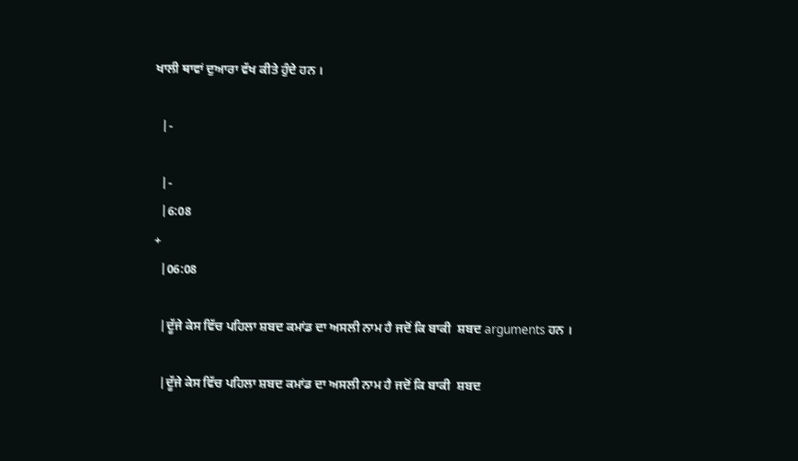ਖਾਲੀ ਥਾਵਾਂ ਦੁਆਰਾ ਵੱਖ ਕੀਤੇ ਹੁੰਦੇ ਹਨ ।

  |-

  |-
  |6:08
+
  |06:08

  |ਦੂੱਜੇ ਕੇਸ ਵਿੱਚ ਪਹਿਲਾ ਸ਼ਬਦ ਕਮਾਂਡ ਦਾ ਅਸਲੀ ਨਾਮ ਹੈ ਜਦੋਂ ਕਿ ਬਾਕੀ  ਸ਼ਬਦ arguments ਹਨ ।

  |ਦੂੱਜੇ ਕੇਸ ਵਿੱਚ ਪਹਿਲਾ ਸ਼ਬਦ ਕਮਾਂਡ ਦਾ ਅਸਲੀ ਨਾਮ ਹੈ ਜਦੋਂ ਕਿ ਬਾਕੀ  ਸ਼ਬਦ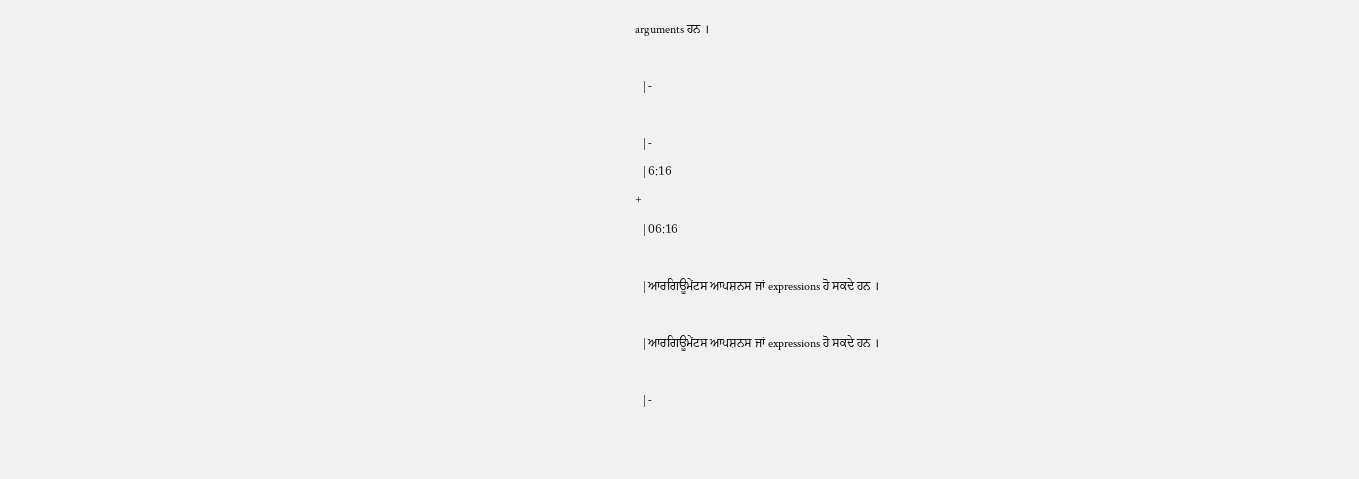arguments ਹਨ ।

  |-

  |-
  |6:16
+
  |06:16

  |ਆਰਗਿਊਮੇਂਟਸ ਆਪਸ਼ਨਸ ਜਾਂ expressions ਹੋ ਸਕਦੇ ਹਨ ।

  |ਆਰਗਿਊਮੇਂਟਸ ਆਪਸ਼ਨਸ ਜਾਂ expressions ਹੋ ਸਕਦੇ ਹਨ ।

  |-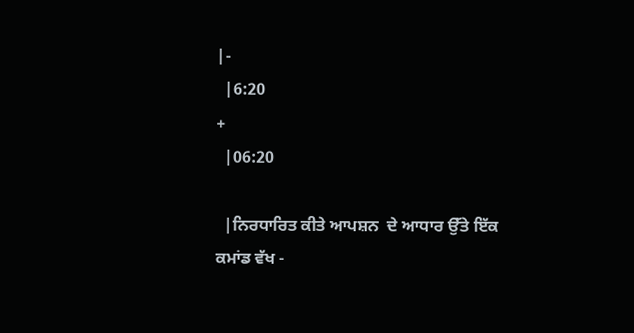|-
  |6:20
+
  |06:20

  |ਨਿਰਧਾਰਿਤ ਕੀਤੇ ਆਪਸ਼ਨ  ਦੇ ਆਧਾਰ ਉੱਤੇ ਇੱਕ ਕਮਾਂਡ ਵੱਖ -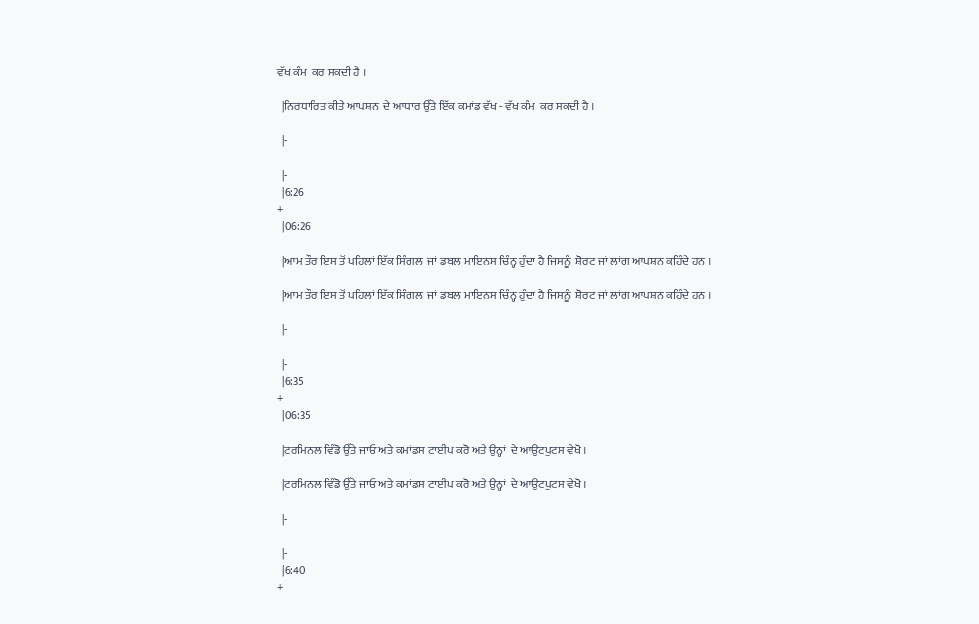ਵੱਖ ਕੰਮ  ਕਰ ਸਕਦੀ ਹੈ ।

  |ਨਿਰਧਾਰਿਤ ਕੀਤੇ ਆਪਸ਼ਨ  ਦੇ ਆਧਾਰ ਉੱਤੇ ਇੱਕ ਕਮਾਂਡ ਵੱਖ - ਵੱਖ ਕੰਮ  ਕਰ ਸਕਦੀ ਹੈ ।

  |-

  |-
  |6:26
+
  |06:26

  |ਆਮ ਤੌਰ ਇਸ ਤੋਂ ਪਹਿਲਾਂ ਇੱਕ ਸਿੰਗਲ  ਜਾਂ ਡਬਲ ਮਾਇਨਸ ਚਿੰਨ੍ਹ ਹੁੰਦਾ ਹੈ ਜਿਸਨੂੰ  ਸ਼ੋਰਟ ਜਾਂ ਲਾਂਗ ਆਪਸ਼ਨ ਕਹਿੰਦੇ ਹਨ ।

  |ਆਮ ਤੌਰ ਇਸ ਤੋਂ ਪਹਿਲਾਂ ਇੱਕ ਸਿੰਗਲ  ਜਾਂ ਡਬਲ ਮਾਇਨਸ ਚਿੰਨ੍ਹ ਹੁੰਦਾ ਹੈ ਜਿਸਨੂੰ  ਸ਼ੋਰਟ ਜਾਂ ਲਾਂਗ ਆਪਸ਼ਨ ਕਹਿੰਦੇ ਹਨ ।

  |-

  |-
  |6:35
+
  |06:35

  |ਟਰਮਿਨਲ ਵਿੰਡੋ ਉੱਤੇ ਜਾਓ ਅਤੇ ਕਮਾਂਡਸ ਟਾਈਪ ਕਰੋ ਅਤੇ ਉਨ੍ਹਾਂ  ਦੇ ਆਉਟਪੁਟਸ ਵੇਖੋ ।

  |ਟਰਮਿਨਲ ਵਿੰਡੋ ਉੱਤੇ ਜਾਓ ਅਤੇ ਕਮਾਂਡਸ ਟਾਈਪ ਕਰੋ ਅਤੇ ਉਨ੍ਹਾਂ  ਦੇ ਆਉਟਪੁਟਸ ਵੇਖੋ ।

  |-

  |-
  |6:40
+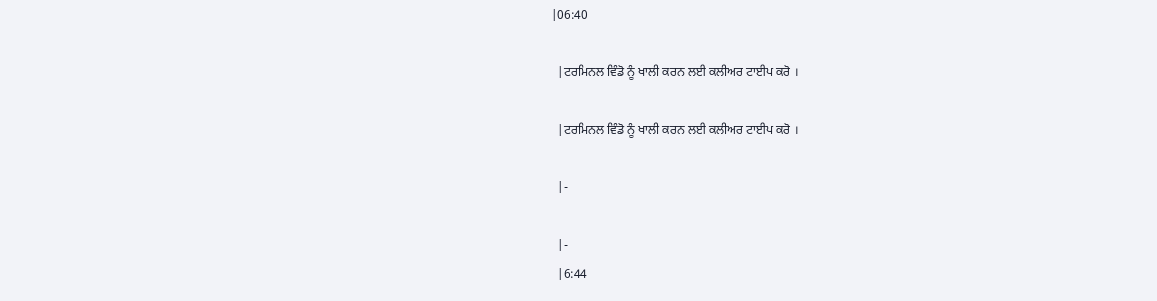|06:40

  |ਟਰਮਿਨਲ ਵਿੰਡੋ ਨੂੰ ਖਾਲੀ ਕਰਨ ਲਈ ਕਲੀਅਰ ਟਾਈਪ ਕਰੋ ।

  |ਟਰਮਿਨਲ ਵਿੰਡੋ ਨੂੰ ਖਾਲੀ ਕਰਨ ਲਈ ਕਲੀਅਰ ਟਾਈਪ ਕਰੋ ।

  |-

  |-
  |6:44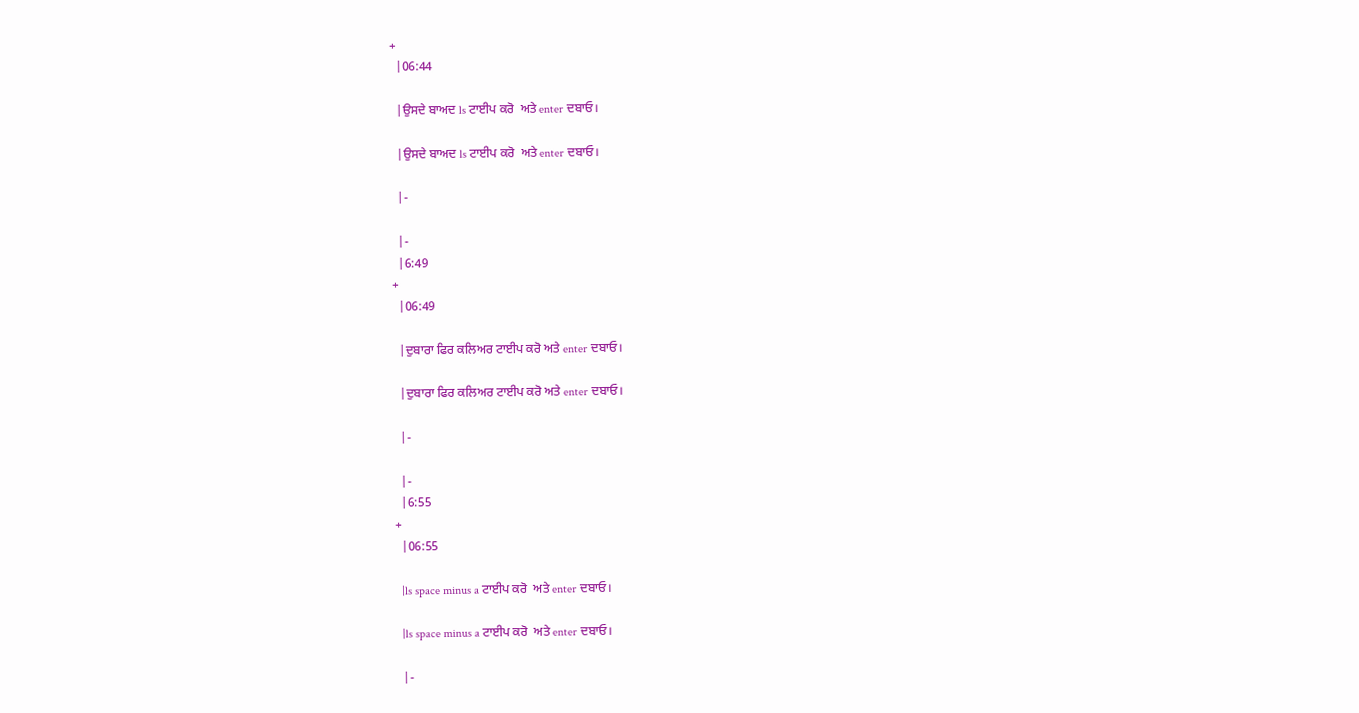+
  |06:44

  |ਉਸਦੇ ਬਾਅਦ ls ਟਾਈਪ ਕਰੋ  ਅਤੇ enter ਦਬਾਓ।

  |ਉਸਦੇ ਬਾਅਦ ls ਟਾਈਪ ਕਰੋ  ਅਤੇ enter ਦਬਾਓ।

  |-

  |-
  |6:49
+
  |06:49

  |ਦੁਬਾਰਾ ਫਿਰ ਕਲਿਅਰ ਟਾਈਪ ਕਰੋ ਅਤੇ enter ਦਬਾਓ।

  |ਦੁਬਾਰਾ ਫਿਰ ਕਲਿਅਰ ਟਾਈਪ ਕਰੋ ਅਤੇ enter ਦਬਾਓ।

  |-

  |-
  |6:55
+
  |06:55

  |ls space minus a ਟਾਈਪ ਕਰੋ  ਅਤੇ enter ਦਬਾਓ।

  |ls space minus a ਟਾਈਪ ਕਰੋ  ਅਤੇ enter ਦਬਾਓ।

  |-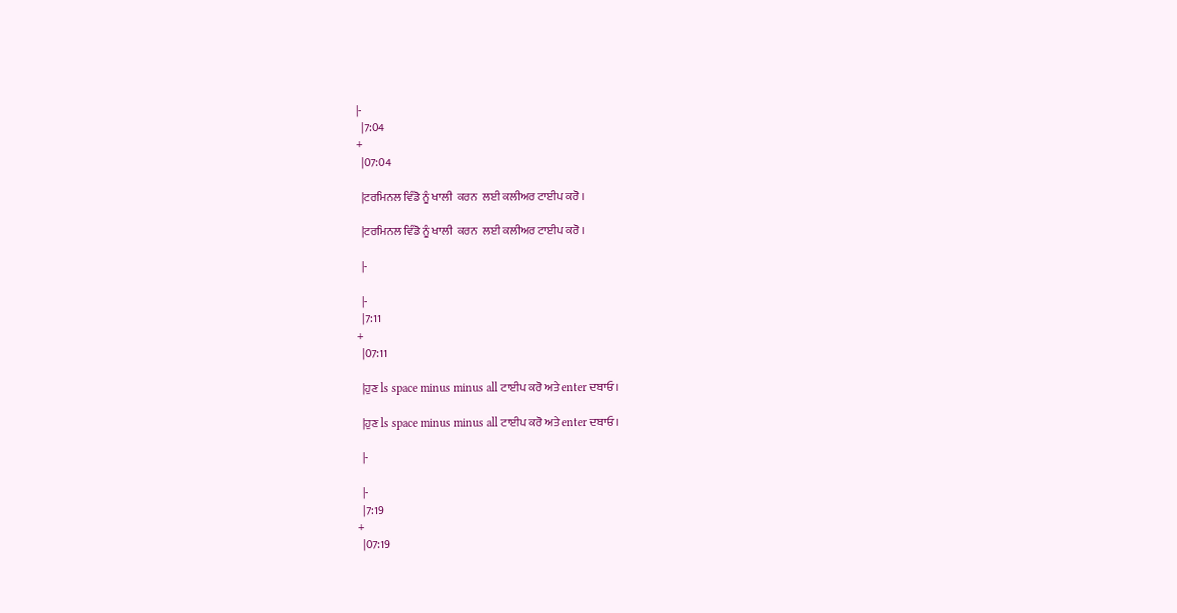|-
  |7:04
+
  |07:04

  |ਟਰਮਿਨਲ ਵਿੰਡੋ ਨੂੰ ਖਾਲੀ  ਕਰਨ  ਲਈ ਕਲੀਅਰ ਟਾਈਪ ਕਰੋ ।

  |ਟਰਮਿਨਲ ਵਿੰਡੋ ਨੂੰ ਖਾਲੀ  ਕਰਨ  ਲਈ ਕਲੀਅਰ ਟਾਈਪ ਕਰੋ ।

  |-

  |-
  |7:11
+
  |07:11

  |ਹੁਣ ls space minus minus all ਟਾਈਪ ਕਰੋ ਅਤੇ enter ਦਬਾਓ।

  |ਹੁਣ ls space minus minus all ਟਾਈਪ ਕਰੋ ਅਤੇ enter ਦਬਾਓ।

  |-

  |-
  |7:19
+
  |07:19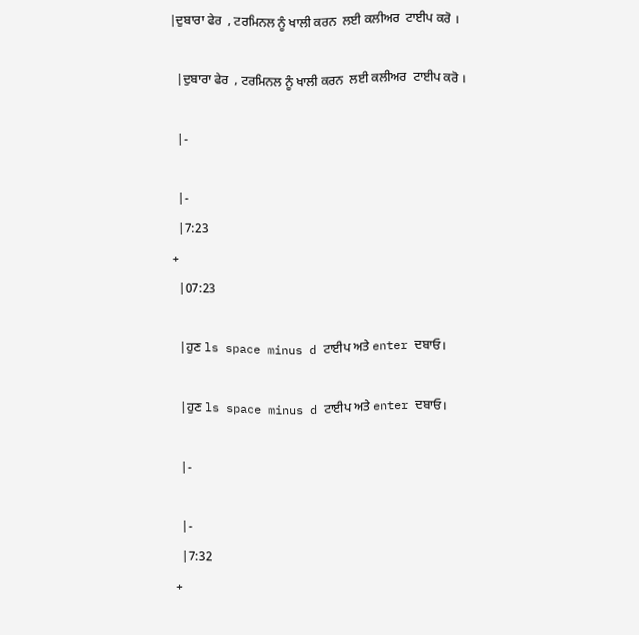|ਦੁਬਾਰਾ ਫੇਰ  , ਟਰਮਿਨਲ ਨੂੰ ਖਾਲੀ ਕਰਨ  ਲਈ ਕਲੀਅਰ  ਟਾਈਪ ਕਰੋ ।

  |ਦੁਬਾਰਾ ਫੇਰ  , ਟਰਮਿਨਲ ਨੂੰ ਖਾਲੀ ਕਰਨ  ਲਈ ਕਲੀਅਰ  ਟਾਈਪ ਕਰੋ ।

  |-

  |-
  |7:23
+
  |07:23

  |ਹੁਣ ls space minus d ਟਾਈਪ ਅਤੇ enter ਦਬਾਓ।

  |ਹੁਣ ls space minus d ਟਾਈਪ ਅਤੇ enter ਦਬਾਓ।

  |-

  |-
  |7:32
+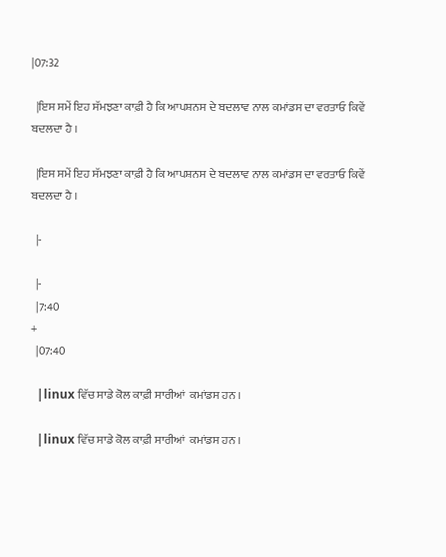|07:32

  |ਇਸ ਸਮੇਂ ਇਹ ਸੱਮਝਣਾ ਕਾਫ਼ੀ ਹੈ ਕਿ ਆਪਸ਼ਨਸ ਦੇ ਬਦਲਾਵ ਨਾਲ ਕਮਾਂਡਸ ਦਾ ਵਰਤਾਓ ਕਿਵੇਂ  ਬਦਲਦਾ ਹੈ ।

  |ਇਸ ਸਮੇਂ ਇਹ ਸੱਮਝਣਾ ਕਾਫ਼ੀ ਹੈ ਕਿ ਆਪਸ਼ਨਸ ਦੇ ਬਦਲਾਵ ਨਾਲ ਕਮਾਂਡਸ ਦਾ ਵਰਤਾਓ ਕਿਵੇਂ  ਬਦਲਦਾ ਹੈ ।

  |-

  |-
  |7:40
+
  |07:40

  |linux ਵਿੱਚ ਸਾਡੇ ਕੋਲ ਕਾਫ਼ੀ ਸਾਰੀਆਂ  ਕਮਾਂਡਸ ਹਨ ।

  |linux ਵਿੱਚ ਸਾਡੇ ਕੋਲ ਕਾਫ਼ੀ ਸਾਰੀਆਂ  ਕਮਾਂਡਸ ਹਨ ।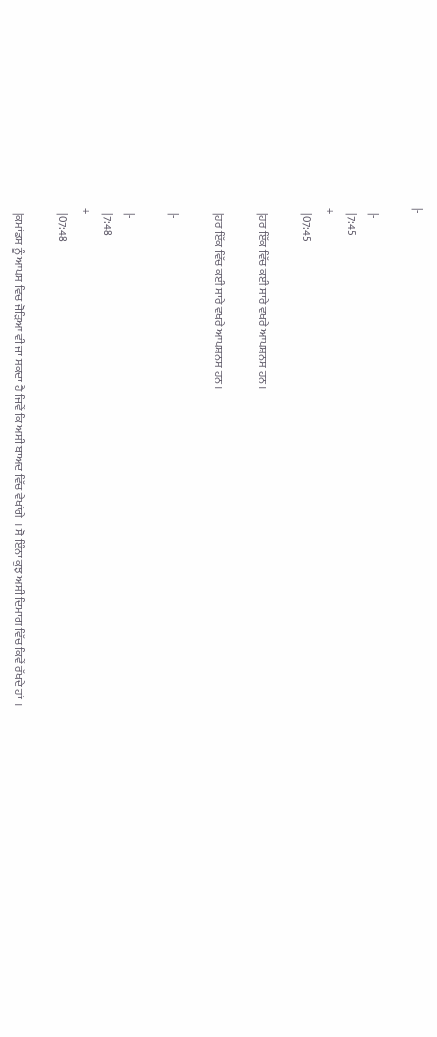|-

  |-
  |7:45
+
  |07:45

  |ਹਰ ਇੱਕ ਵਿੱਚ ਕਈ ਸਾਰੇ ਵਖਰੇ ਆਪਸ਼ਨਸ ਹਨ ।

  |ਹਰ ਇੱਕ ਵਿੱਚ ਕਈ ਸਾਰੇ ਵਖਰੇ ਆਪਸ਼ਨਸ ਹਨ ।

  |-

  |-
  |7:48
+
  |07:48

  |ਕਮਾਂਡਸ ਨੂੰ ਆਪਸ ਵਿਚ ਜੋੜਿਆ ਵੀ ਜਾ ਸਕਦਾ ਹੈ ਜਿਵੇਂ ਕਿ ਅਸੀ ਬਾਅਦ ਵਿੱਚ ਵੇਖਾਂਗੇ  । ਸੋ ਇੰਨਾ ਕੁਝ ਅਸੀ ਦਿਮਾਗ ਵਿੱਚ ਕਿਵੇਂ ਰੱਖਦੇ ਹਾਂ  ।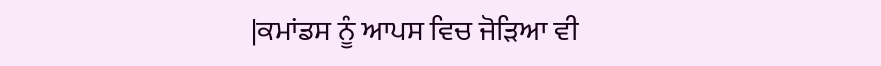|ਕਮਾਂਡਸ ਨੂੰ ਆਪਸ ਵਿਚ ਜੋੜਿਆ ਵੀ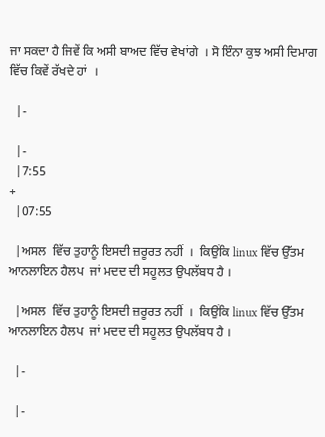ਜਾ ਸਕਦਾ ਹੈ ਜਿਵੇਂ ਕਿ ਅਸੀ ਬਾਅਦ ਵਿੱਚ ਵੇਖਾਂਗੇ  । ਸੋ ਇੰਨਾ ਕੁਝ ਅਸੀ ਦਿਮਾਗ ਵਿੱਚ ਕਿਵੇਂ ਰੱਖਦੇ ਹਾਂ  ।

  |-

  |-
  |7:55
+
  |07:55

  |ਅਸਲ  ਵਿੱਚ ਤੁਹਾਨੂੰ ਇਸਦੀ ਜ਼ਰੂਰਤ ਨਹੀਂ  ।  ਕਿਉਂਕਿ linux ਵਿੱਚ ਉੱਤਮ ਆਨਲਾਇਨ ਹੈਲਪ  ਜਾਂ ਮਦਦ ਦੀ ਸਹੂਲਤ ਉਪਲੱਬਧ ਹੈ ।

  |ਅਸਲ  ਵਿੱਚ ਤੁਹਾਨੂੰ ਇਸਦੀ ਜ਼ਰੂਰਤ ਨਹੀਂ  ।  ਕਿਉਂਕਿ linux ਵਿੱਚ ਉੱਤਮ ਆਨਲਾਇਨ ਹੈਲਪ  ਜਾਂ ਮਦਦ ਦੀ ਸਹੂਲਤ ਉਪਲੱਬਧ ਹੈ ।

  |-

  |-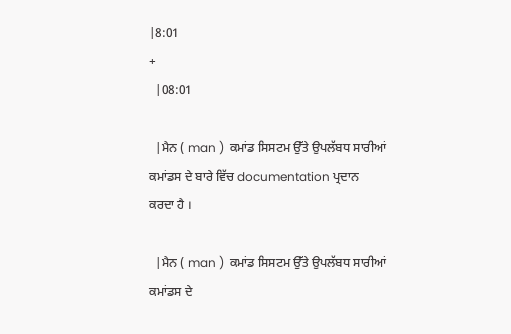|8:01
+
  |08:01

  |ਮੈਨ ( man )  ਕਮਾਂਡ ਸਿਸਟਮ ਉੱਤੇ ਉਪਲੱਬਧ ਸਾਰੀਆਂ ਕਮਾਂਡਸ ਦੇ ਬਾਰੇ ਵਿੱਚ documentation ਪ੍ਰਦਾਨ ਕਰਦਾ ਹੈ ।

  |ਮੈਨ ( man )  ਕਮਾਂਡ ਸਿਸਟਮ ਉੱਤੇ ਉਪਲੱਬਧ ਸਾਰੀਆਂ ਕਮਾਂਡਸ ਦੇ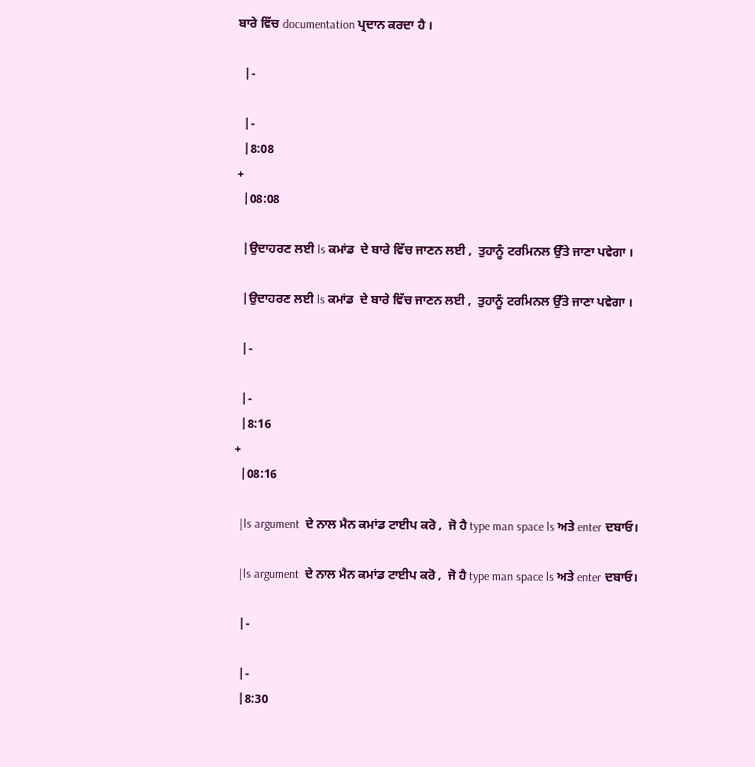ਬਾਰੇ ਵਿੱਚ documentation ਪ੍ਰਦਾਨ ਕਰਦਾ ਹੈ ।

  |-

  |-
  |8:08
+
  |08:08

  |ਉਦਾਹਰਣ ਲਈ ls ਕਮਾਂਡ  ਦੇ ਬਾਰੇ ਵਿੱਚ ਜਾਣਨ ਲਈ ,  ਤੁਹਾਨੂੰ ਟਰਮਿਨਲ ਉੱਤੇ ਜਾਣਾ ਪਵੇਗਾ ।

  |ਉਦਾਹਰਣ ਲਈ ls ਕਮਾਂਡ  ਦੇ ਬਾਰੇ ਵਿੱਚ ਜਾਣਨ ਲਈ ,  ਤੁਹਾਨੂੰ ਟਰਮਿਨਲ ਉੱਤੇ ਜਾਣਾ ਪਵੇਗਾ ।

  |-

  |-
  |8:16
+
  |08:16

  |ls argument  ਦੇ ਨਾਲ ਮੈਨ ਕਮਾਂਡ ਟਾਈਪ ਕਰੋ ,  ਜੋ ਹੈ type man space ls ਅਤੇ enter ਦਬਾਓ।

  |ls argument  ਦੇ ਨਾਲ ਮੈਨ ਕਮਾਂਡ ਟਾਈਪ ਕਰੋ ,  ਜੋ ਹੈ type man space ls ਅਤੇ enter ਦਬਾਓ।

  |-

  |-
  |8:30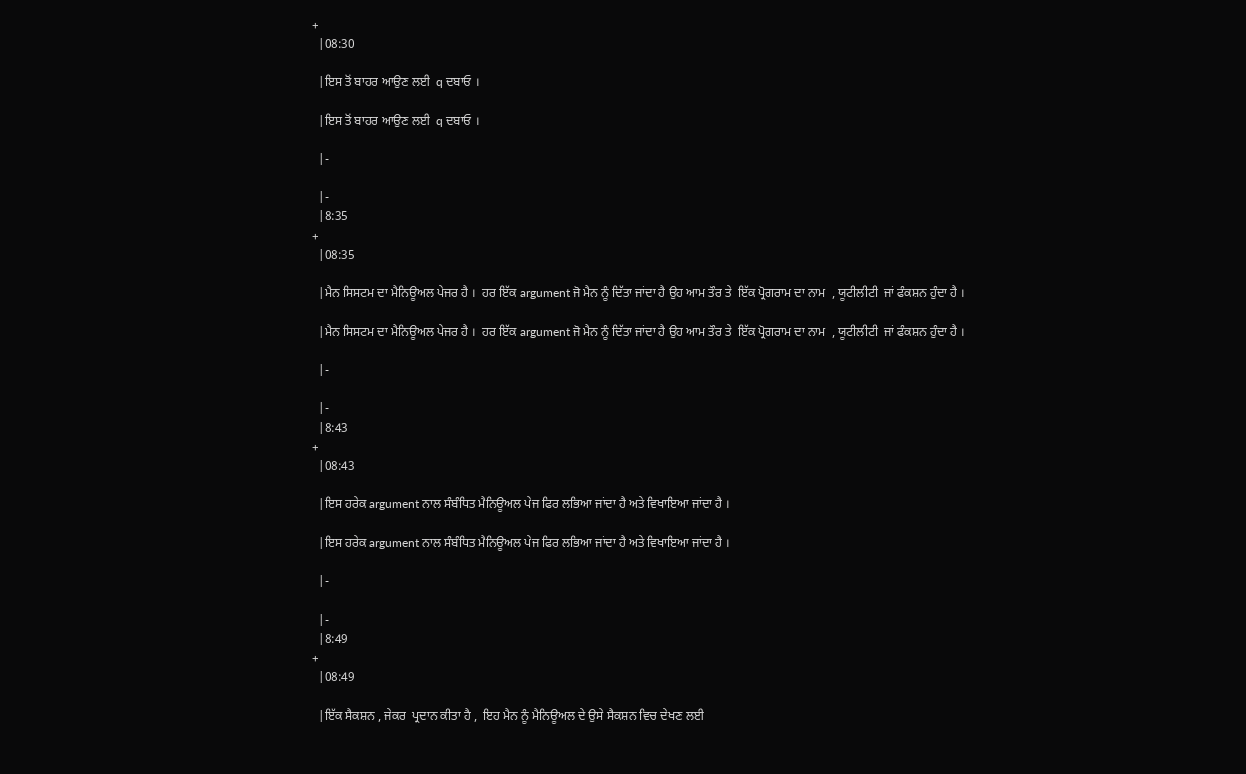+
  |08:30

  |ਇਸ ਤੋਂ ਬਾਹਰ ਆਉਣ ਲਈ  q ਦਬਾਓ ।

  |ਇਸ ਤੋਂ ਬਾਹਰ ਆਉਣ ਲਈ  q ਦਬਾਓ ।

  |-

  |-
  |8:35
+
  |08:35

  |ਮੈਨ ਸਿਸਟਮ ਦਾ ਮੈਨਿਊਅਲ ਪੇਜਰ ਹੈ ।  ਹਰ ਇੱਕ argument ਜੋ ਮੈਨ ਨੂੰ ਦਿੱਤਾ ਜਾਂਦਾ ਹੈ ਉਹ ਆਮ ਤੌਰ ਤੇ  ਇੱਕ ਪ੍ਰੋਗਰਾਮ ਦਾ ਨਾਮ  , ਯੂਟੀਲੀਟੀ  ਜਾਂ ਫੰਕਸ਼ਨ ਹੁੰਦਾ ਹੈ ।

  |ਮੈਨ ਸਿਸਟਮ ਦਾ ਮੈਨਿਊਅਲ ਪੇਜਰ ਹੈ ।  ਹਰ ਇੱਕ argument ਜੋ ਮੈਨ ਨੂੰ ਦਿੱਤਾ ਜਾਂਦਾ ਹੈ ਉਹ ਆਮ ਤੌਰ ਤੇ  ਇੱਕ ਪ੍ਰੋਗਰਾਮ ਦਾ ਨਾਮ  , ਯੂਟੀਲੀਟੀ  ਜਾਂ ਫੰਕਸ਼ਨ ਹੁੰਦਾ ਹੈ ।

  |-

  |-
  |8:43
+
  |08:43

  |ਇਸ ਹਰੇਕ argument ਨਾਲ ਸੰਬੰਧਿਤ ਮੈਨਿਊਅਲ ਪੇਜ ਫਿਰ ਲਭਿਆ ਜਾਂਦਾ ਹੈ ਅਤੇ ਵਿਖਾਇਆ ਜਾਂਦਾ ਹੈ ।

  |ਇਸ ਹਰੇਕ argument ਨਾਲ ਸੰਬੰਧਿਤ ਮੈਨਿਊਅਲ ਪੇਜ ਫਿਰ ਲਭਿਆ ਜਾਂਦਾ ਹੈ ਅਤੇ ਵਿਖਾਇਆ ਜਾਂਦਾ ਹੈ ।

  |-

  |-
  |8:49
+
  |08:49

  |ਇੱਕ ਸੈਕਸ਼ਨ , ਜੇਕਰ  ਪ੍ਰਦਾਨ ਕੀਤਾ ਹੈ ,  ਇਹ ਮੈਨ ਨੂੰ ਮੈਨਿਊਅਲ ਦੇ ਉਸੇ ਸੈਕਸ਼ਨ ਵਿਚ ਦੇਖਣ ਲਈ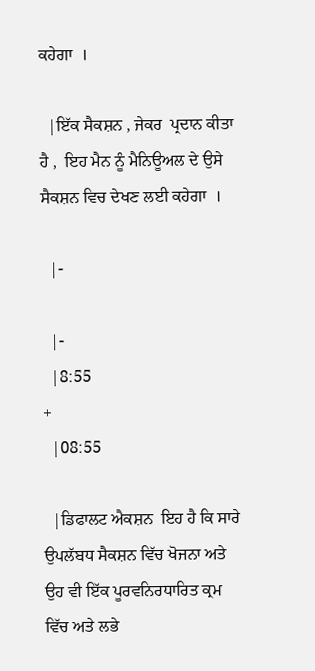ਕਹੇਗਾ  ।

  |ਇੱਕ ਸੈਕਸ਼ਨ , ਜੇਕਰ  ਪ੍ਰਦਾਨ ਕੀਤਾ ਹੈ ,  ਇਹ ਮੈਨ ਨੂੰ ਮੈਨਿਊਅਲ ਦੇ ਉਸੇ ਸੈਕਸ਼ਨ ਵਿਚ ਦੇਖਣ ਲਈ ਕਹੇਗਾ  ।

  |-

  |-
  |8:55
+
  |08:55

  |ਡਿਫਾਲਟ ਐਕਸ਼ਨ  ਇਹ ਹੈ ਕਿ ਸਾਰੇ ਉਪਲੱਬਧ ਸੈਕਸ਼ਨ ਵਿੱਚ ਖੋਜਨਾ ਅਤੇ ਉਹ ਵੀ ਇੱਕ ਪੂਰਵਨਿਰਧਾਰਿਤ ਕ੍ਰਮ ਵਿੱਚ ਅਤੇ ਲਭੇ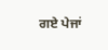ਗਏ ਪੇਜਾਂ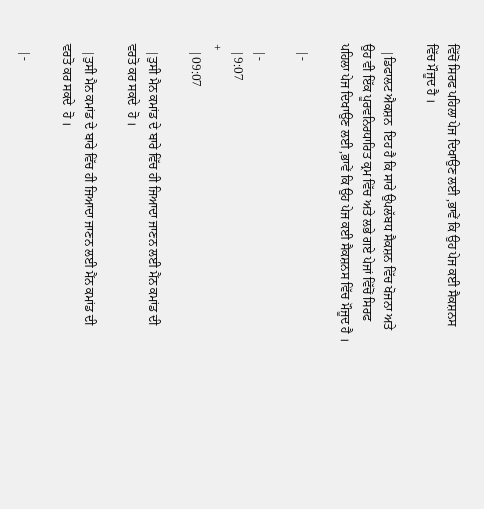ਵਿੱਚੋਂ ਸਿਰਫ ਪਹਿਲਾ ਪੇਜ ਦਿਖਾਉਣ ਲਈ ,ਭਾਵੇਂ ਕਿ ਉਹ ਪੇਜ ਕਈ ਸੈਕਸ਼ਨਸ ਵਿੱਚ ਮੌਜੂਦ ਹੈ ।

  |ਡਿਫਾਲਟ ਐਕਸ਼ਨ  ਇਹ ਹੈ ਕਿ ਸਾਰੇ ਉਪਲੱਬਧ ਸੈਕਸ਼ਨ ਵਿੱਚ ਖੋਜਨਾ ਅਤੇ ਉਹ ਵੀ ਇੱਕ ਪੂਰਵਨਿਰਧਾਰਿਤ ਕ੍ਰਮ ਵਿੱਚ ਅਤੇ ਲਭੇ ਗਏ ਪੇਜਾਂ ਵਿੱਚੋਂ ਸਿਰਫ ਪਹਿਲਾ ਪੇਜ ਦਿਖਾਉਣ ਲਈ ,ਭਾਵੇਂ ਕਿ ਉਹ ਪੇਜ ਕਈ ਸੈਕਸ਼ਨਸ ਵਿੱਚ ਮੌਜੂਦ ਹੈ ।

  |-

  |-
  |9:07
+
  |09:07

  |ਤੁਸੀ ਮੈਨ ਕਮਾਂਡ ਦੇ ਬਾਰੇ ਵਿੱਚ ਹੀ ਜਿਆਦਾ ਜਾਣਨ ਲਈ ਮੈਂਨ ਕਮਾਂਡ ਦੀ  ਵਰਤੋ ਕਰ ਸਕਦੇ  ਹੋ ।

  |ਤੁਸੀ ਮੈਨ ਕਮਾਂਡ ਦੇ ਬਾਰੇ ਵਿੱਚ ਹੀ ਜਿਆਦਾ ਜਾਣਨ ਲਈ ਮੈਂਨ ਕਮਾਂਡ ਦੀ  ਵਰਤੋ ਕਰ ਸਕਦੇ  ਹੋ ।

  |-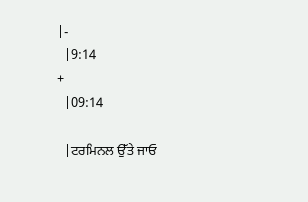|-
  |9:14
+
  |09:14

  |ਟਰਮਿਨਲ ਉੱਤੇ ਜਾਓ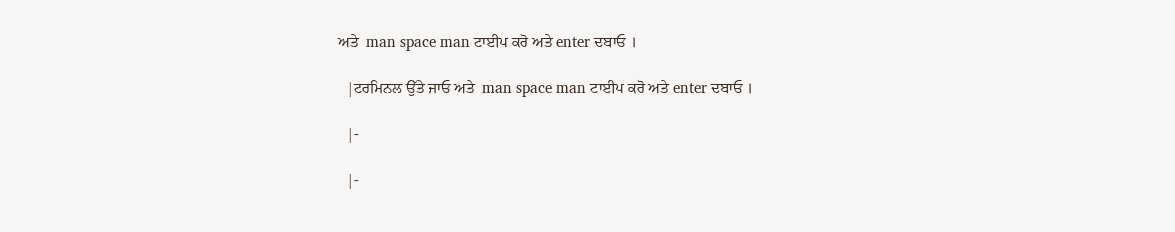ਅਤੇ  man space man ਟਾਈਪ ਕਰੋ ਅਤੇ enter ਦਬਾਓ ।

  |ਟਰਮਿਨਲ ਉੱਤੇ ਜਾਓ ਅਤੇ  man space man ਟਾਈਪ ਕਰੋ ਅਤੇ enter ਦਬਾਓ ।

  |-

  |-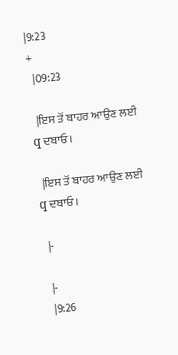|9:23
+
  |09:23

  |ਇਸ ਤੋਂ ਬਾਹਰ ਆਉਣ ਲਈ q ਦਬਾਓ।

  |ਇਸ ਤੋਂ ਬਾਹਰ ਆਉਣ ਲਈ q ਦਬਾਓ।

  |-

  |-
  |9:26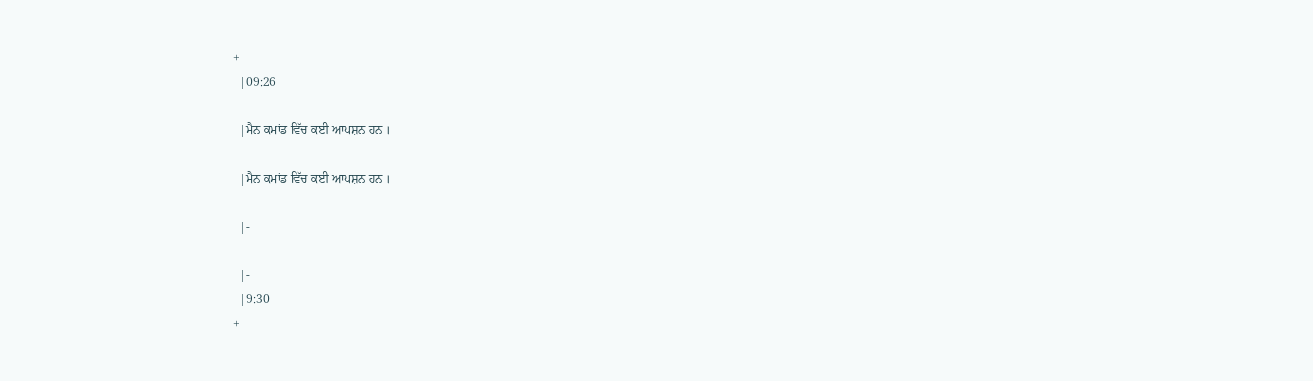+
  |09:26

  |ਮੈਨ ਕਮਾਂਡ ਵਿੱਚ ਕਈ ਆਪਸ਼ਨ ਹਨ ।

  |ਮੈਨ ਕਮਾਂਡ ਵਿੱਚ ਕਈ ਆਪਸ਼ਨ ਹਨ ।

  |-

  |-
  |9:30
+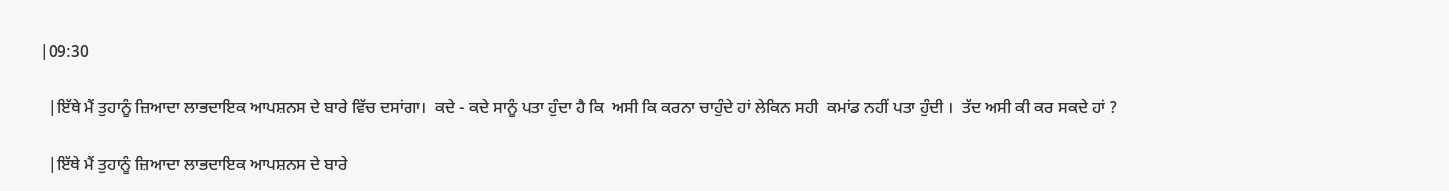|09:30

  |ਇੱਥੇ ਮੈਂ ਤੁਹਾਨੂੰ ਜ਼ਿਆਦਾ ਲਾਭਦਾਇਕ ਆਪਸ਼ਨਸ ਦੇ ਬਾਰੇ ਵਿੱਚ ਦਸਾਂਗਾ।  ਕਦੇ - ਕਦੇ ਸਾਨੂੰ ਪਤਾ ਹੁੰਦਾ ਹੈ ਕਿ  ਅਸੀ ਕਿ ਕਰਨਾ ਚਾਹੁੰਦੇ ਹਾਂ ਲੇਕਿਨ ਸਹੀ  ਕਮਾਂਡ ਨਹੀਂ ਪਤਾ ਹੁੰਦੀ ।  ਤੱਦ ਅਸੀ ਕੀ ਕਰ ਸਕਦੇ ਹਾਂ ?

  |ਇੱਥੇ ਮੈਂ ਤੁਹਾਨੂੰ ਜ਼ਿਆਦਾ ਲਾਭਦਾਇਕ ਆਪਸ਼ਨਸ ਦੇ ਬਾਰੇ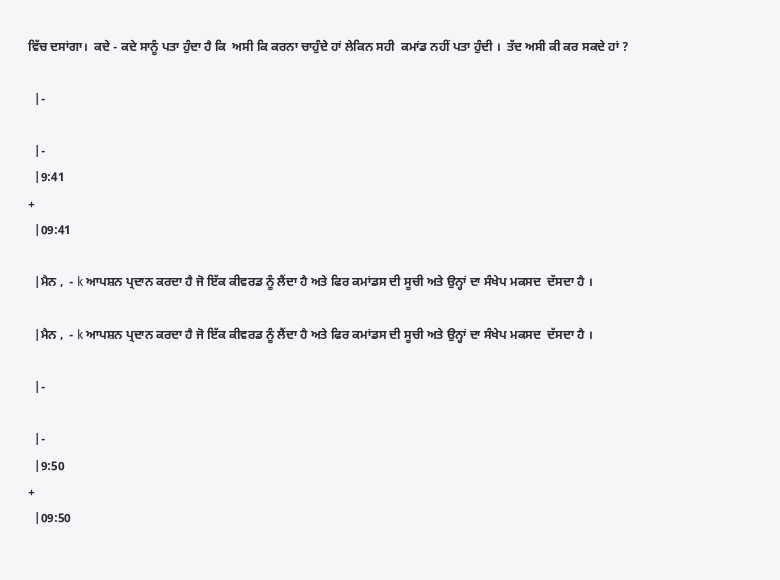ਵਿੱਚ ਦਸਾਂਗਾ।  ਕਦੇ - ਕਦੇ ਸਾਨੂੰ ਪਤਾ ਹੁੰਦਾ ਹੈ ਕਿ  ਅਸੀ ਕਿ ਕਰਨਾ ਚਾਹੁੰਦੇ ਹਾਂ ਲੇਕਿਨ ਸਹੀ  ਕਮਾਂਡ ਨਹੀਂ ਪਤਾ ਹੁੰਦੀ ।  ਤੱਦ ਅਸੀ ਕੀ ਕਰ ਸਕਦੇ ਹਾਂ ?

  |-

  |-
  |9:41
+
  |09:41

  |ਮੈਨ ,  - k ਆਪਸ਼ਨ ਪ੍ਰਦਾਨ ਕਰਦਾ ਹੈ ਜੋ ਇੱਕ ਕੀਵਰਡ ਨੂੰ ਲੈਂਦਾ ਹੈ ਅਤੇ ਫਿਰ ਕਮਾਂਡਸ ਦੀ ਸੂਚੀ ਅਤੇ ਉਨ੍ਹਾਂ ਦਾ ਸੰਖੇਪ ਮਕਸਦ  ਦੱਸਦਾ ਹੈ ।

  |ਮੈਨ ,  - k ਆਪਸ਼ਨ ਪ੍ਰਦਾਨ ਕਰਦਾ ਹੈ ਜੋ ਇੱਕ ਕੀਵਰਡ ਨੂੰ ਲੈਂਦਾ ਹੈ ਅਤੇ ਫਿਰ ਕਮਾਂਡਸ ਦੀ ਸੂਚੀ ਅਤੇ ਉਨ੍ਹਾਂ ਦਾ ਸੰਖੇਪ ਮਕਸਦ  ਦੱਸਦਾ ਹੈ ।

  |-

  |-
  |9:50
+
  |09:50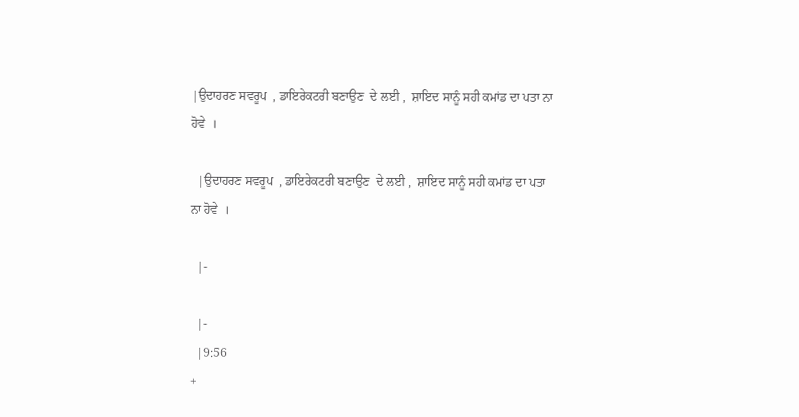|ਉਦਾਹਰਣ ਸਵਰੂਪ  , ਡਾਇਰੇਕਟਰੀ ਬਣਾਉਣ  ਦੇ ਲਈ ,  ਸ਼ਾਇਦ ਸਾਨੂੰ ਸਹੀ ਕਮਾਂਡ ਦਾ ਪਤਾ ਨਾ ਹੋਵੇ  ।

  |ਉਦਾਹਰਣ ਸਵਰੂਪ  , ਡਾਇਰੇਕਟਰੀ ਬਣਾਉਣ  ਦੇ ਲਈ ,  ਸ਼ਾਇਦ ਸਾਨੂੰ ਸਹੀ ਕਮਾਂਡ ਦਾ ਪਤਾ ਨਾ ਹੋਵੇ  ।

  |-

  |-
  |9:56
+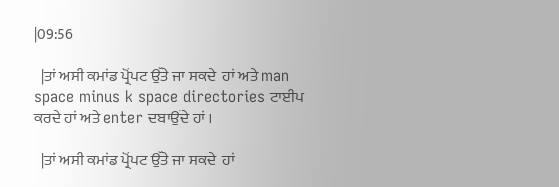|09:56

  |ਤਾਂ ਅਸੀ ਕਮਾਂਡ ਪ੍ਰੋਂਪਟ ਉੱਤੇ ਜਾ ਸਕਦੇ  ਹਾਂ ਅਤੇ man space minus k space directories ਟਾਈਪ ਕਰਦੇ ਹਾਂ ਅਤੇ enter ਦਬਾਉਂਦੇ ਹਾਂ ।

  |ਤਾਂ ਅਸੀ ਕਮਾਂਡ ਪ੍ਰੋਂਪਟ ਉੱਤੇ ਜਾ ਸਕਦੇ  ਹਾਂ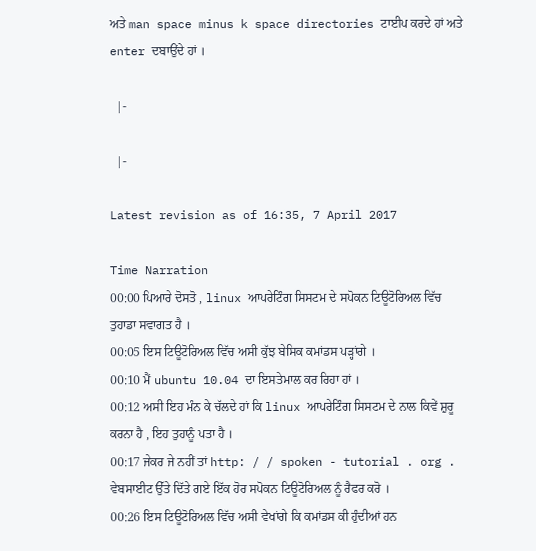ਅਤੇ man space minus k space directories ਟਾਈਪ ਕਰਦੇ ਹਾਂ ਅਤੇ enter ਦਬਾਉਂਦੇ ਹਾਂ ।

  |-

  |-

Latest revision as of 16:35, 7 April 2017

Time Narration
00:00 ਪਿਆਰੇ ਦੋਸਤੋ , linux ਆਪਰੇਟਿੰਗ ਸਿਸਟਮ ਦੇ ਸਪੋਕਨ ਟਿਊਟੋਰਿਅਲ ਵਿੱਚ ਤੁਹਾਡਾ ਸਵਾਗਤ ਹੈ ।
00:05 ਇਸ ਟਿਊਟੋਰਿਅਲ ਵਿੱਚ ਅਸੀ ਕੁੱਝ ਬੇਸਿਕ ਕਮਾਂਡਸ ਪੜ੍ਹਾਂਗੇ ।
00:10 ਮੈਂ ubuntu 10.04 ਦਾ ਇਸਤੇਮਾਲ ਕਰ ਰਿਹਾ ਹਾਂ ।
00:12 ਅਸੀ ਇਹ ਮੰਨ ਕੇ ਚੱਲਦੇ ਹਾਂ ਕਿ linux ਆਪਰੇਟਿੰਗ ਸਿਸਟਮ ਦੇ ਨਾਲ ਕਿਵੇਂ ਸ਼ੁਰੂ ਕਰਨਾ ਹੈ , ਇਹ ਤੁਹਾਨੂੰ ਪਤਾ ਹੈ ।
00:17 ਜੇਕਰ ਜੇ ਨਹੀਂ ਤਾਂ http: / / spoken - tutorial . org . ਵੇਬਸਾਈਟ ਉੱਤੇ ਦਿੱਤੇ ਗਏ ਇੱਕ ਹੋਰ ਸਪੋਕਨ ਟਿਊਟੋਰਿਅਲ ਨੂੰ ਰੈਫਰ ਕਰੋ ।
00:26 ਇਸ ਟਿਊਟੋਰਿਅਲ ਵਿੱਚ ਅਸੀ ਵੇਖਾਂਗੇ ਕਿ ਕਮਾਂਡਸ ਕੀ ਹੁੰਦੀਆਂ ਹਨ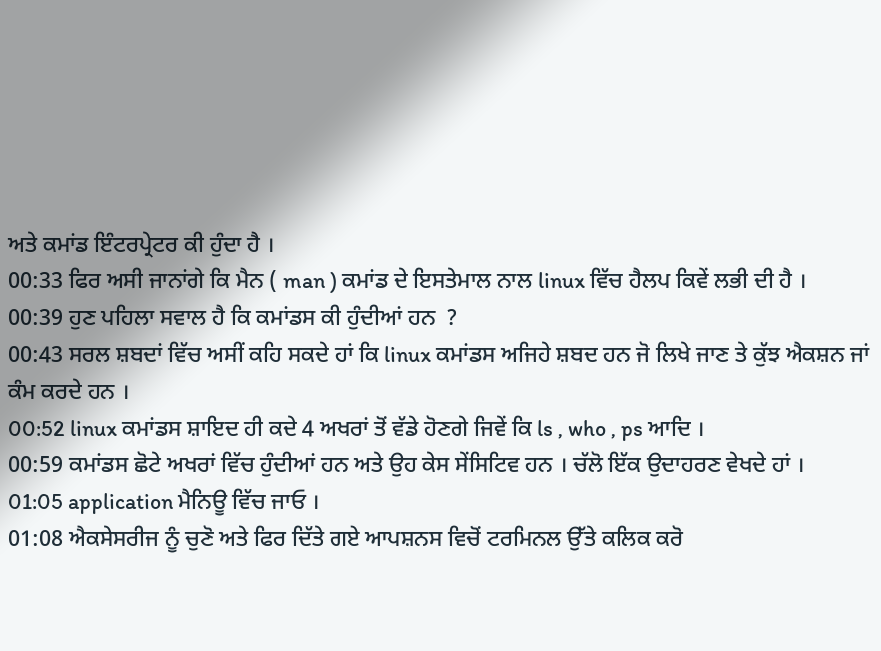ਅਤੇ ਕਮਾਂਡ ਇੰਟਰਪ੍ਰੇਟਰ ਕੀ ਹੁੰਦਾ ਹੈ ।
00:33 ਫਿਰ ਅਸੀ ਜਾਨਾਂਗੇ ਕਿ ਮੈਨ ( man ) ਕਮਾਂਡ ਦੇ ਇਸਤੇਮਾਲ ਨਾਲ linux ਵਿੱਚ ਹੈਲਪ ਕਿਵੇਂ ਲਭੀ ਦੀ ਹੈ ।
00:39 ਹੁਣ ਪਹਿਲਾ ਸਵਾਲ ਹੈ ਕਿ ਕਮਾਂਡਸ ਕੀ ਹੁੰਦੀਆਂ ਹਨ  ?
00:43 ਸਰਲ ਸ਼ਬਦਾਂ ਵਿੱਚ ਅਸੀਂ ਕਹਿ ਸਕਦੇ ਹਾਂ ਕਿ linux ਕਮਾਂਡਸ ਅਜਿਹੇ ਸ਼ਬਦ ਹਨ ਜੋ ਲਿਖੇ ਜਾਣ ਤੇ ਕੁੱਝ ਐਕਸ਼ਨ ਜਾਂ ਕੰਮ ਕਰਦੇ ਹਨ ।
00:52 linux ਕਮਾਂਡਸ ਸ਼ਾਇਦ ਹੀ ਕਦੇ 4 ਅਖਰਾਂ ਤੋਂ ਵੱਡੇ ਹੋਣਗੇ ਜਿਵੇਂ ਕਿ ls , who , ps ਆਦਿ ।
00:59 ਕਮਾਂਡਸ ਛੋਟੇ ਅਖਰਾਂ ਵਿੱਚ ਹੁੰਦੀਆਂ ਹਨ ਅਤੇ ਉਹ ਕੇਸ ਸੇਂਸਿਟਿਵ ਹਨ । ਚੱਲੋ ਇੱਕ ਉਦਾਹਰਣ ਵੇਖਦੇ ਹਾਂ ।
01:05 application ਮੈਨਿਊ ਵਿੱਚ ਜਾਓ ।
01:08 ਐਕਸੇਸਰੀਜ ਨੂੰ ਚੁਣੋ ਅਤੇ ਫਿਰ ਦਿੱਤੇ ਗਏ ਆਪਸ਼ਨਸ ਵਿਚੋਂ ਟਰਮਿਨਲ ਉੱਤੇ ਕਲਿਕ ਕਰੋ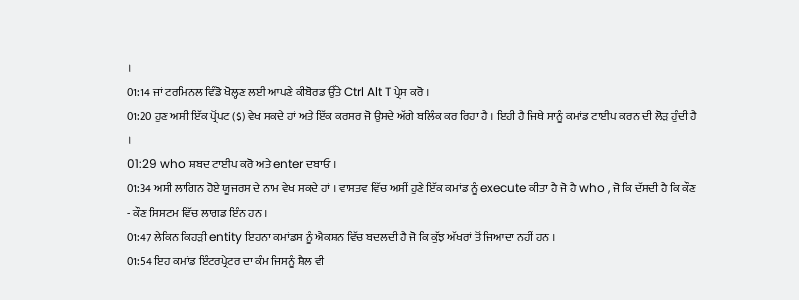।
01:14 ਜਾਂ ਟਰਮਿਨਲ ਵਿੰਡੋ ਖੋਲ੍ਹਣ ਲਈ ਆਪਣੇ ਕੀਬੋਰਡ ਉੱਤੇ Ctrl Alt T ਪ੍ਰੇਸ ਕਰੋ ।
01:20 ਹੁਣ ਅਸੀ ਇੱਕ ਪ੍ਰੋਂਪਟ ($) ਵੇਖ ਸਕਦੇ ਹਾਂ ਅਤੇ ਇੱਕ ਕਰਸਰ ਜੋ ਉਸਦੇ ਅੱਗੇ ਬਲਿੰਕ ਕਰ ਰਿਹਾ ਹੈ । ਇਹੀ ਹੈ ਜਿਥੇ ਸਾਨੂੰ ਕਮਾਂਡ ਟਾਈਪ ਕਰਨ ਦੀ ਲੋੜ ਹੁੰਦੀ ਹੈ ।
01:29 who ਸ਼ਬਦ ਟਾਈਪ ਕਰੋ ਅਤੇ enter ਦਬਾਓ ।
01:34 ਅਸੀ ਲਾਗਿਨ ਹੋਏ ਯੂਜਰਸ ਦੇ ਨਾਮ ਵੇਖ ਸਕਦੇ ਹਾਂ । ਵਾਸਤਵ ਵਿੱਚ ਅਸੀਂ ਹੁਣੇ ਇੱਕ ਕਮਾਂਡ ਨੂੰ execute ਕੀਤਾ ਹੈ ਜੋ ਹੈ who , ਜੋ ਕਿ ਦੱਸਦੀ ਹੈ ਕਿ ਕੌਣ - ਕੌਣ ਸਿਸਟਮ ਵਿੱਚ ਲਾਗਡ ਇੰਨ ਹਨ ।
01:47 ਲੇਕਿਨ ਕਿਹੜੀ entity ਇਹਨਾ ਕਮਾਂਡਸ ਨੂੰ ਐਕਸ਼ਨ ਵਿੱਚ ਬਦਲਦੀ ਹੈ ਜੋ ਕਿ ਕੁੱਝ ਅੱਖਰਾਂ ਤੋਂ ਜਿਆਦਾ ਨਹੀਂ ਹਨ ।
01:54 ਇਹ ਕਮਾਂਡ ਇੰਟਰਪ੍ਰੇਟਰ ਦਾ ਕੰਮ ਜਿਸਨੂੰ ਸ਼ੈਲ ਵੀ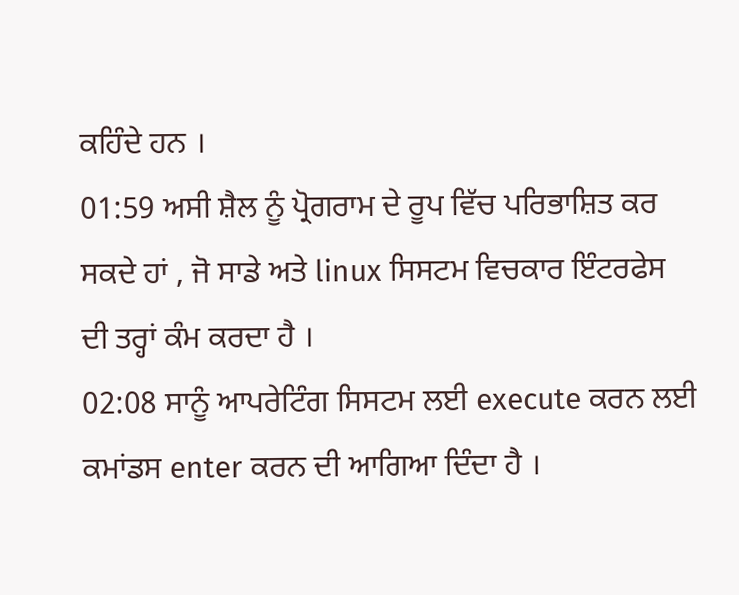ਕਹਿੰਦੇ ਹਨ ।
01:59 ਅਸੀ ਸ਼ੈਲ ਨੂੰ ਪ੍ਰੋਗਰਾਮ ਦੇ ਰੂਪ ਵਿੱਚ ਪਰਿਭਾਸ਼ਿਤ ਕਰ ਸਕਦੇ ਹਾਂ , ਜੋ ਸਾਡੇ ਅਤੇ linux ਸਿਸਟਮ ਵਿਚਕਾਰ ਇੰਟਰਫੇਸ ਦੀ ਤਰ੍ਹਾਂ ਕੰਮ ਕਰਦਾ ਹੈ ।
02:08 ਸਾਨੂੰ ਆਪਰੇਟਿੰਗ ਸਿਸਟਮ ਲਈ execute ਕਰਨ ਲਈ ਕਮਾਂਡਸ enter ਕਰਨ ਦੀ ਆਗਿਆ ਦਿੰਦਾ ਹੈ ।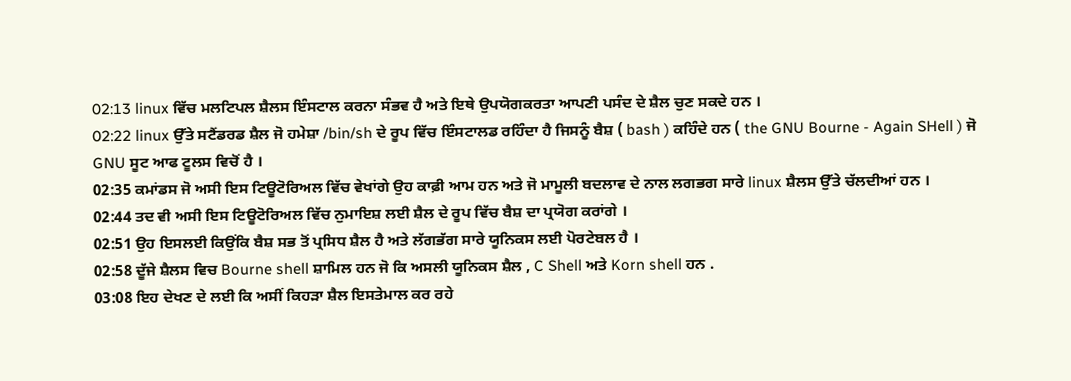02:13 linux ਵਿੱਚ ਮਲਟਿਪਲ ਸ਼ੈਲਸ ਇੰਸਟਾਲ ਕਰਨਾ ਸੰਭਵ ਹੈ ਅਤੇ ਇਥੇ ਉਪਯੋਗਕਰਤਾ ਆਪਣੀ ਪਸੰਦ ਦੇ ਸ਼ੈਲ ਚੁਣ ਸਕਦੇ ਹਨ ।
02:22 linux ਉੱਤੇ ਸਟੈਂਡਰਡ ਸ਼ੈਲ ਜੋ ਹਮੇਸ਼ਾ /bin/sh ਦੇ ਰੂਪ ਵਿੱਚ ਇੰਸਟਾਲਡ ਰਹਿੰਦਾ ਹੈ ਜਿਸਨੂੰ ਬੈਸ਼ ( bash ) ਕਹਿੰਦੇ ਹਨ ( the GNU Bourne - Again SHell ) ਜੋ GNU ਸੂਟ ਆਫ ਟੂਲਸ ਵਿਚੋਂ ਹੈ ।
02:35 ਕਮਾਂਡਸ ਜੋ ਅਸੀ ਇਸ ਟਿਊਟੋਰਿਅਲ ਵਿੱਚ ਵੇਖਾਂਗੇ ਉਹ ਕਾਫ਼ੀ ਆਮ ਹਨ ਅਤੇ ਜੋ ਮਾਮੂਲੀ ਬਦਲਾਵ ਦੇ ਨਾਲ ਲਗਭਗ ਸਾਰੇ linux ਸ਼ੈਲਸ ਉੱਤੇ ਚੱਲਦੀਆਂ ਹਨ ।
02:44 ਤਦ ਵੀ ਅਸੀ ਇਸ ਟਿਊਟੋਰਿਅਲ ਵਿੱਚ ਨੁਮਾਇਸ਼ ਲਈ ਸ਼ੈਲ ਦੇ ਰੂਪ ਵਿੱਚ ਬੈਸ਼ ਦਾ ਪ੍ਰਯੋਗ ਕਰਾਂਗੇ ।
02:51 ਉਹ ਇਸਲਈ ਕਿਉਂਕਿ ਬੈਸ਼ ਸਭ ਤੋਂ ਪ੍ਰਸਿਧ ਸ਼ੈਲ ਹੈ ਅਤੇ ਲੱਗਭੱਗ ਸਾਰੇ ਯੂਨਿਕਸ ਲਈ ਪੋਰਟੇਬਲ ਹੈ ।
02:58 ਦੂੱਜੇ ਸ਼ੈਲਸ ਵਿਚ Bourne shell ਸ਼ਾਮਿਲ ਹਨ ਜੋ ਕਿ ਅਸਲੀ ਯੂਨਿਕਸ ਸ਼ੈਲ , C Shell ਅਤੇ Korn shell ਹਨ .
03:08 ਇਹ ਦੇਖਣ ਦੇ ਲਈ ਕਿ ਅਸੀਂ ਕਿਹੜਾ ਸ਼ੈਲ ਇਸਤੇਮਾਲ ਕਰ ਰਹੇ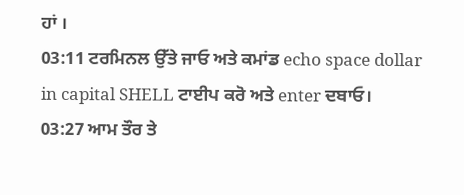ਹਾਂ ।
03:11 ਟਰਮਿਨਲ ਉੱਤੇ ਜਾਓ ਅਤੇ ਕਮਾਂਡ echo space dollar in capital SHELL ਟਾਈਪ ਕਰੋ ਅਤੇ enter ਦਬਾਓ।
03:27 ਆਮ ਤੌਰ ਤੇ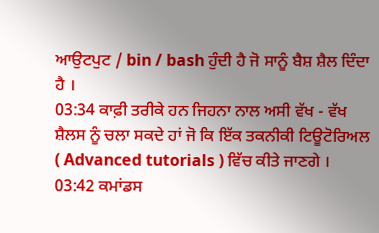ਆਉਟਪੁਟ / bin / bash ਹੁੰਦੀ ਹੈ ਜੋ ਸਾਨੂੰ ਬੈਸ਼ ਸ਼ੈਲ ਦਿੰਦਾ ਹੈ ।
03:34 ਕਾਫ਼ੀ ਤਰੀਕੇ ਹਨ ਜਿਹਨਾ ਨਾਲ ਅਸੀ ਵੱਖ - ਵੱਖ ਸ਼ੈਲਸ ਨੂੰ ਚਲਾ ਸਕਦੇ ਹਾਂ ਜੋ ਕਿ ਇੱਕ ਤਕਨੀਕੀ ਟਿਊਟੋਰਿਅਲ ( Advanced tutorials ) ਵਿੱਚ ਕੀਤੇ ਜਾਣਗੇ ।
03:42 ਕਮਾਂਡਸ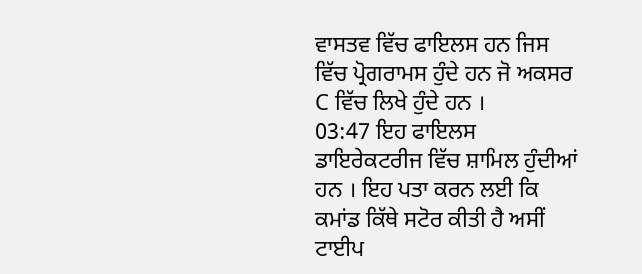ਵਾਸਤਵ ਵਿੱਚ ਫਾਇਲਸ ਹਨ ਜਿਸ ਵਿੱਚ ਪ੍ਰੋਗਰਾਮਸ ਹੁੰਦੇ ਹਨ ਜੋ ਅਕਸਰ C ਵਿੱਚ ਲਿਖੇ ਹੁੰਦੇ ਹਨ ।
03:47 ਇਹ ਫਾਇਲਸ ਡਾਇਰੇਕਟਰੀਜ ਵਿੱਚ ਸ਼ਾਮਿਲ ਹੁੰਦੀਆਂ ਹਨ । ਇਹ ਪਤਾ ਕਰਨ ਲਈ ਕਿ ਕਮਾਂਡ ਕਿੱਥੇ ਸਟੋਰ ਕੀਤੀ ਹੈ ਅਸੀਂ ਟਾਈਪ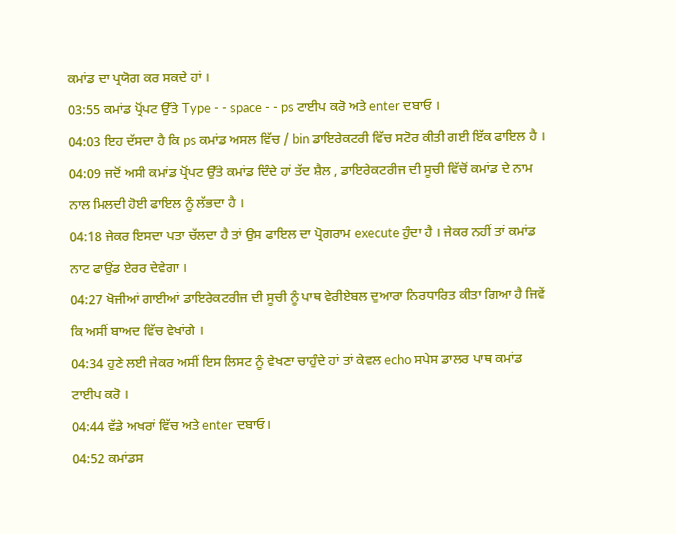ਕਮਾਂਡ ਦਾ ਪ੍ਰਯੋਗ ਕਰ ਸਕਦੇ ਹਾਂ ।
03:55 ਕਮਾਂਡ ਪ੍ਰੋਂਪਟ ਉੱਤੇ Type - - space - - ps ਟਾਈਪ ਕਰੋ ਅਤੇ enter ਦਬਾਓ ।
04:03 ਇਹ ਦੱਸਦਾ ਹੈ ਕਿ ps ਕਮਾਂਡ ਅਸਲ ਵਿੱਚ / bin ਡਾਇਰੇਕਟਰੀ ਵਿੱਚ ਸਟੋਰ ਕੀਤੀ ਗਈ ਇੱਕ ਫਾਇਲ ਹੈ ।
04:09 ਜਦੋਂ ਅਸੀ ਕਮਾਂਡ ਪ੍ਰੋਂਪਟ ਉੱਤੇ ਕਮਾਂਡ ਦਿੰਦੇ ਹਾਂ ਤੱਦ ਸ਼ੈਲ , ਡਾਇਰੇਕਟਰੀਜ ਦੀ ਸੂਚੀ ਵਿੱਚੋਂ ਕਮਾਂਡ ਦੇ ਨਾਮ ਨਾਲ ਮਿਲਦੀ ਹੋਈ ਫਾਇਲ ਨੂੰ ਲੱਭਦਾ ਹੈ ।
04:18 ਜੇਕਰ ਇਸਦਾ ਪਤਾ ਚੱਲਦਾ ਹੈ ਤਾਂ ਉਸ ਫਾਇਲ ਦਾ ਪ੍ਰੋਗਰਾਮ execute ਹੁੰਦਾ ਹੈ । ਜੇਕਰ ਨਹੀਂ ਤਾਂ ਕਮਾਂਡ ਨਾਟ ਫਾਉਂਡ ਏਰਰ ਦੇਵੇਗਾ ।
04:27 ਖੋਜੀਆਂ ਗਾਈਆਂ ਡਾਇਰੇਕਟਰੀਜ ਦੀ ਸੂਚੀ ਨੂੰ ਪਾਥ ਵੇਰੀਏਬਲ ਦੁਆਰਾ ਨਿਰਧਾਰਿਤ ਕੀਤਾ ਗਿਆ ਹੈ ਜਿਵੇਂ ਕਿ ਅਸੀਂ ਬਾਅਦ ਵਿੱਚ ਵੇਖਾਂਗੇ ।
04:34 ਹੁਣੇ ਲਈ ਜੇਕਰ ਅਸੀਂ ਇਸ ਲਿਸਟ ਨੂੰ ਵੇਖਣਾ ਚਾਹੁੰਦੇ ਹਾਂ ਤਾਂ ਕੇਵਲ echo ਸਪੇਸ ਡਾਲਰ ਪਾਥ ਕਮਾਂਡ ਟਾਈਪ ਕਰੋ ।
04:44 ਵੱਡੇ ਅਖਰਾਂ ਵਿੱਚ ਅਤੇ enter ਦਬਾਓ।
04:52 ਕਮਾਂਡਸ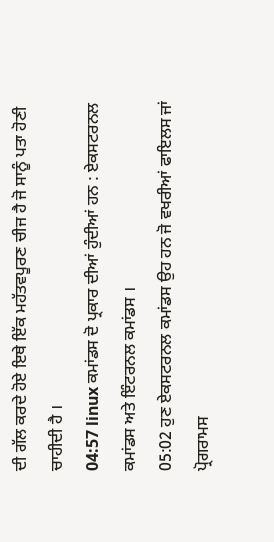ਦੀ ਗੱਲ ਕਰਦੇ ਹੋਏ ਇਥੇ ਇੱਕ ਮਹੱਤਵਪੂਰਣ ਚੀਜ ਹੈ ਜੋ ਸਾਨੂੰ ਪਤਾ ਹੋਣੀ ਚਾਹੀਦੀ ਹੈ ।
04:57 linux ਕਮਾਂਡਸ ਦੋ ਪ੍ਰਕਾਰ ਦੀਆਂ ਹੁੰਦੀਆਂ ਹਨ : ਏਕਸਟਰਨਲ ਕਮਾਂਡਸ ਅਤੇ ਇੰਟਰਨਲ ਕਮਾਂਡਸ ।
05:02 ਹੁਣ ਏਕਸਟਰਨਲ ਕਮਾਂਡਸ ਉਹ ਹਨ ਜੋ ਵਖਰੀਆਂ ਫਾਇਲਸ ਜਾਂ ਪ੍ਰੋਗਰਾਮਸ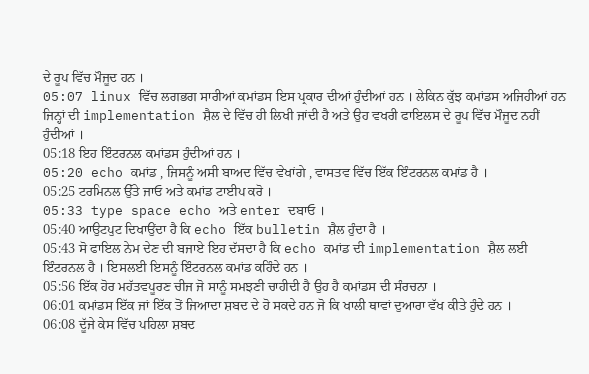ਦੇ ਰੂਪ ਵਿੱਚ ਮੌਜੂਦ ਹਨ ।
05:07 linux ਵਿੱਚ ਲਗਭਗ ਸਾਰੀਆਂ ਕਮਾਂਡਸ ਇਸ ਪ੍ਰਕਾਰ ਦੀਆਂ ਹੁੰਦੀਆਂ ਹਨ । ਲੇਕਿਨ ਕੁੱਝ ਕਮਾਂਡਸ ਅਜਿਹੀਆਂ ਹਨ ਜਿਨ੍ਹਾਂ ਦੀ implementation ਸ਼ੈਲ ਦੇ ਵਿੱਚ ਹੀ ਲਿਖੀ ਜਾਂਦੀ ਹੈ ਅਤੇ ਉਹ ਵਖਰੀ ਫਾਇਲਸ ਦੇ ਰੂਪ ਵਿੱਚ ਮੌਜੂਦ ਨਹੀਂ ਹੁੰਦੀਆਂ ।
05:18 ਇਹ ਇੰਟਰਨਲ ਕਮਾਂਡਸ ਹੁੰਦੀਆਂ ਹਨ ।
05:20 echo ਕਮਾਂਡ , ਜਿਸਨੂੰ ਅਸੀ ਬਾਅਦ ਵਿੱਚ ਵੇਖਾਂਗੇ , ਵਾਸਤਵ ਵਿੱਚ ਇੱਕ ਇੰਟਰਨਲ ਕਮਾਂਡ ਹੈ ।
05:25 ਟਰਮਿਨਲ ਉੱਤੇ ਜਾਓ ਅਤੇ ਕਮਾਂਡ ਟਾਈਪ ਕਰੋ ।
05:33 type space echo ਅਤੇ enter ਦਬਾਓ ।
05:40 ਆਉਟਪੁਟ ਦਿਖਾਉਂਦਾ ਹੈ ਕਿ echo ਇੱਕ bulletin ਸ਼ੈਲ ਹੁੰਦਾ ਹੈ ।
05:43 ਸੋ ਫਾਇਲ ਨੇਮ ਦੇਣ ਦੀ ਬਜਾਏ ਇਹ ਦੱਸਦਾ ਹੈ ਕਿ echo ਕਮਾਂਡ ਦੀ implementation ਸ਼ੈਲ ਲਈ ਇੰਟਰਨਲ ਹੈ । ਇਸਲਈ ਇਸਨੂੰ ਇੰਟਰਨਲ ਕਮਾਂਡ ਕਹਿੰਦੇ ਹਨ ।
05:56 ਇੱਕ ਹੋਰ ਮਹੱਤਵਪੂਰਣ ਚੀਜ ਜੋ ਸਾਨੂੰ ਸਮਝਣੀ ਚਾਹੀਦੀ ਹੈ ਉਹ ਹੈ ਕਮਾਂਡਸ ਦੀ ਸੰਰਚਨਾ ।
06:01 ਕਮਾਂਡਸ ਇੱਕ ਜਾਂ ਇੱਕ ਤੋਂ ਜਿਆਦਾ ਸ਼ਬਦ ਦੇ ਹੋ ਸਕਦੇ ਹਨ ਜੋ ਕਿ ਖਾਲੀ ਥਾਵਾਂ ਦੁਆਰਾ ਵੱਖ ਕੀਤੇ ਹੁੰਦੇ ਹਨ ।
06:08 ਦੂੱਜੇ ਕੇਸ ਵਿੱਚ ਪਹਿਲਾ ਸ਼ਬਦ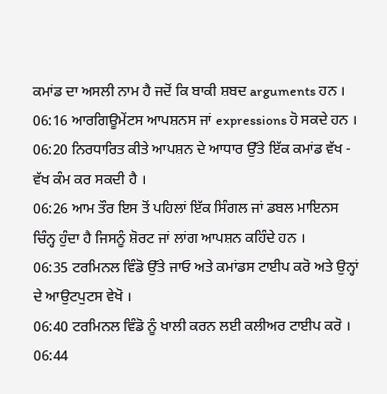ਕਮਾਂਡ ਦਾ ਅਸਲੀ ਨਾਮ ਹੈ ਜਦੋਂ ਕਿ ਬਾਕੀ ਸ਼ਬਦ arguments ਹਨ ।
06:16 ਆਰਗਿਊਮੇਂਟਸ ਆਪਸ਼ਨਸ ਜਾਂ expressions ਹੋ ਸਕਦੇ ਹਨ ।
06:20 ਨਿਰਧਾਰਿਤ ਕੀਤੇ ਆਪਸ਼ਨ ਦੇ ਆਧਾਰ ਉੱਤੇ ਇੱਕ ਕਮਾਂਡ ਵੱਖ - ਵੱਖ ਕੰਮ ਕਰ ਸਕਦੀ ਹੈ ।
06:26 ਆਮ ਤੌਰ ਇਸ ਤੋਂ ਪਹਿਲਾਂ ਇੱਕ ਸਿੰਗਲ ਜਾਂ ਡਬਲ ਮਾਇਨਸ ਚਿੰਨ੍ਹ ਹੁੰਦਾ ਹੈ ਜਿਸਨੂੰ ਸ਼ੋਰਟ ਜਾਂ ਲਾਂਗ ਆਪਸ਼ਨ ਕਹਿੰਦੇ ਹਨ ।
06:35 ਟਰਮਿਨਲ ਵਿੰਡੋ ਉੱਤੇ ਜਾਓ ਅਤੇ ਕਮਾਂਡਸ ਟਾਈਪ ਕਰੋ ਅਤੇ ਉਨ੍ਹਾਂ ਦੇ ਆਉਟਪੁਟਸ ਵੇਖੋ ।
06:40 ਟਰਮਿਨਲ ਵਿੰਡੋ ਨੂੰ ਖਾਲੀ ਕਰਨ ਲਈ ਕਲੀਅਰ ਟਾਈਪ ਕਰੋ ।
06:44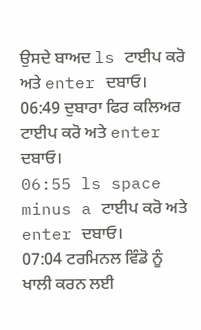ਉਸਦੇ ਬਾਅਦ ls ਟਾਈਪ ਕਰੋ ਅਤੇ enter ਦਬਾਓ।
06:49 ਦੁਬਾਰਾ ਫਿਰ ਕਲਿਅਰ ਟਾਈਪ ਕਰੋ ਅਤੇ enter ਦਬਾਓ।
06:55 ls space minus a ਟਾਈਪ ਕਰੋ ਅਤੇ enter ਦਬਾਓ।
07:04 ਟਰਮਿਨਲ ਵਿੰਡੋ ਨੂੰ ਖਾਲੀ ਕਰਨ ਲਈ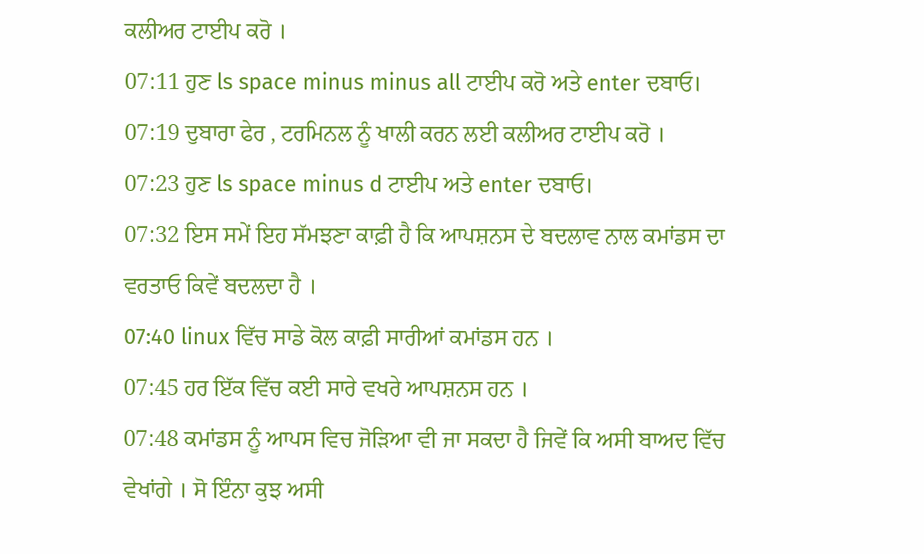ਕਲੀਅਰ ਟਾਈਪ ਕਰੋ ।
07:11 ਹੁਣ ls space minus minus all ਟਾਈਪ ਕਰੋ ਅਤੇ enter ਦਬਾਓ।
07:19 ਦੁਬਾਰਾ ਫੇਰ , ਟਰਮਿਨਲ ਨੂੰ ਖਾਲੀ ਕਰਨ ਲਈ ਕਲੀਅਰ ਟਾਈਪ ਕਰੋ ।
07:23 ਹੁਣ ls space minus d ਟਾਈਪ ਅਤੇ enter ਦਬਾਓ।
07:32 ਇਸ ਸਮੇਂ ਇਹ ਸੱਮਝਣਾ ਕਾਫ਼ੀ ਹੈ ਕਿ ਆਪਸ਼ਨਸ ਦੇ ਬਦਲਾਵ ਨਾਲ ਕਮਾਂਡਸ ਦਾ ਵਰਤਾਓ ਕਿਵੇਂ ਬਦਲਦਾ ਹੈ ।
07:40 linux ਵਿੱਚ ਸਾਡੇ ਕੋਲ ਕਾਫ਼ੀ ਸਾਰੀਆਂ ਕਮਾਂਡਸ ਹਨ ।
07:45 ਹਰ ਇੱਕ ਵਿੱਚ ਕਈ ਸਾਰੇ ਵਖਰੇ ਆਪਸ਼ਨਸ ਹਨ ।
07:48 ਕਮਾਂਡਸ ਨੂੰ ਆਪਸ ਵਿਚ ਜੋੜਿਆ ਵੀ ਜਾ ਸਕਦਾ ਹੈ ਜਿਵੇਂ ਕਿ ਅਸੀ ਬਾਅਦ ਵਿੱਚ ਵੇਖਾਂਗੇ । ਸੋ ਇੰਨਾ ਕੁਝ ਅਸੀ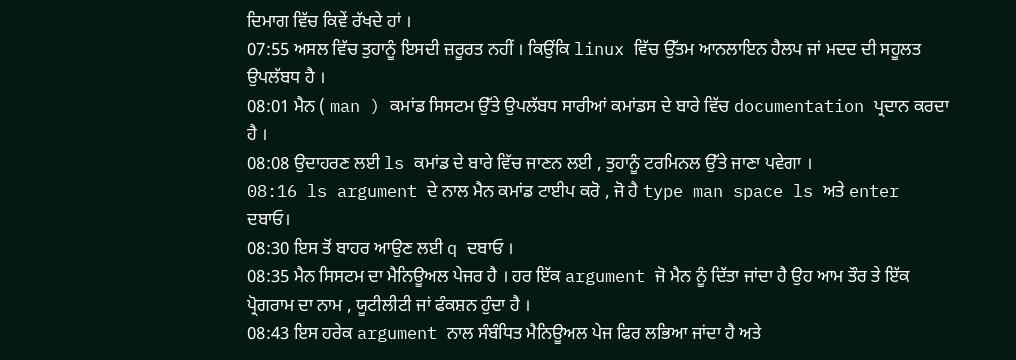ਦਿਮਾਗ ਵਿੱਚ ਕਿਵੇਂ ਰੱਖਦੇ ਹਾਂ ।
07:55 ਅਸਲ ਵਿੱਚ ਤੁਹਾਨੂੰ ਇਸਦੀ ਜ਼ਰੂਰਤ ਨਹੀਂ । ਕਿਉਂਕਿ linux ਵਿੱਚ ਉੱਤਮ ਆਨਲਾਇਨ ਹੈਲਪ ਜਾਂ ਮਦਦ ਦੀ ਸਹੂਲਤ ਉਪਲੱਬਧ ਹੈ ।
08:01 ਮੈਨ ( man ) ਕਮਾਂਡ ਸਿਸਟਮ ਉੱਤੇ ਉਪਲੱਬਧ ਸਾਰੀਆਂ ਕਮਾਂਡਸ ਦੇ ਬਾਰੇ ਵਿੱਚ documentation ਪ੍ਰਦਾਨ ਕਰਦਾ ਹੈ ।
08:08 ਉਦਾਹਰਣ ਲਈ ls ਕਮਾਂਡ ਦੇ ਬਾਰੇ ਵਿੱਚ ਜਾਣਨ ਲਈ , ਤੁਹਾਨੂੰ ਟਰਮਿਨਲ ਉੱਤੇ ਜਾਣਾ ਪਵੇਗਾ ।
08:16 ls argument ਦੇ ਨਾਲ ਮੈਨ ਕਮਾਂਡ ਟਾਈਪ ਕਰੋ , ਜੋ ਹੈ type man space ls ਅਤੇ enter ਦਬਾਓ।
08:30 ਇਸ ਤੋਂ ਬਾਹਰ ਆਉਣ ਲਈ q ਦਬਾਓ ।
08:35 ਮੈਨ ਸਿਸਟਮ ਦਾ ਮੈਨਿਊਅਲ ਪੇਜਰ ਹੈ । ਹਰ ਇੱਕ argument ਜੋ ਮੈਨ ਨੂੰ ਦਿੱਤਾ ਜਾਂਦਾ ਹੈ ਉਹ ਆਮ ਤੌਰ ਤੇ ਇੱਕ ਪ੍ਰੋਗਰਾਮ ਦਾ ਨਾਮ , ਯੂਟੀਲੀਟੀ ਜਾਂ ਫੰਕਸ਼ਨ ਹੁੰਦਾ ਹੈ ।
08:43 ਇਸ ਹਰੇਕ argument ਨਾਲ ਸੰਬੰਧਿਤ ਮੈਨਿਊਅਲ ਪੇਜ ਫਿਰ ਲਭਿਆ ਜਾਂਦਾ ਹੈ ਅਤੇ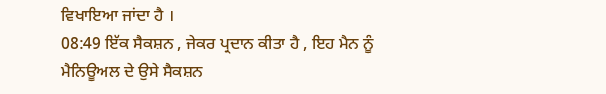ਵਿਖਾਇਆ ਜਾਂਦਾ ਹੈ ।
08:49 ਇੱਕ ਸੈਕਸ਼ਨ , ਜੇਕਰ ਪ੍ਰਦਾਨ ਕੀਤਾ ਹੈ , ਇਹ ਮੈਨ ਨੂੰ ਮੈਨਿਊਅਲ ਦੇ ਉਸੇ ਸੈਕਸ਼ਨ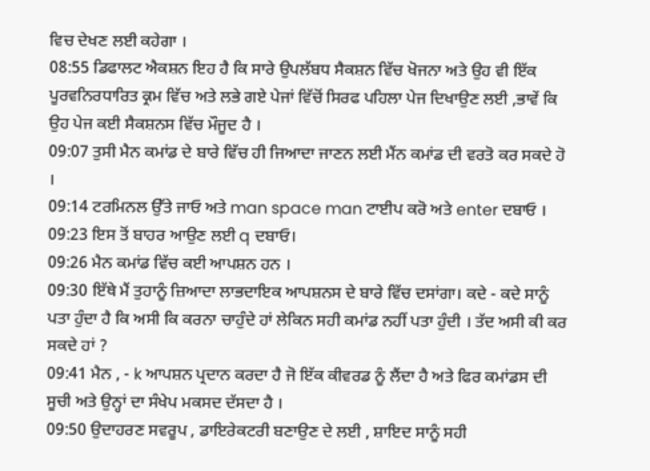ਵਿਚ ਦੇਖਣ ਲਈ ਕਹੇਗਾ ।
08:55 ਡਿਫਾਲਟ ਐਕਸ਼ਨ ਇਹ ਹੈ ਕਿ ਸਾਰੇ ਉਪਲੱਬਧ ਸੈਕਸ਼ਨ ਵਿੱਚ ਖੋਜਨਾ ਅਤੇ ਉਹ ਵੀ ਇੱਕ ਪੂਰਵਨਿਰਧਾਰਿਤ ਕ੍ਰਮ ਵਿੱਚ ਅਤੇ ਲਭੇ ਗਏ ਪੇਜਾਂ ਵਿੱਚੋਂ ਸਿਰਫ ਪਹਿਲਾ ਪੇਜ ਦਿਖਾਉਣ ਲਈ ,ਭਾਵੇਂ ਕਿ ਉਹ ਪੇਜ ਕਈ ਸੈਕਸ਼ਨਸ ਵਿੱਚ ਮੌਜੂਦ ਹੈ ।
09:07 ਤੁਸੀ ਮੈਨ ਕਮਾਂਡ ਦੇ ਬਾਰੇ ਵਿੱਚ ਹੀ ਜਿਆਦਾ ਜਾਣਨ ਲਈ ਮੈਂਨ ਕਮਾਂਡ ਦੀ ਵਰਤੋ ਕਰ ਸਕਦੇ ਹੋ ।
09:14 ਟਰਮਿਨਲ ਉੱਤੇ ਜਾਓ ਅਤੇ man space man ਟਾਈਪ ਕਰੋ ਅਤੇ enter ਦਬਾਓ ।
09:23 ਇਸ ਤੋਂ ਬਾਹਰ ਆਉਣ ਲਈ q ਦਬਾਓ।
09:26 ਮੈਨ ਕਮਾਂਡ ਵਿੱਚ ਕਈ ਆਪਸ਼ਨ ਹਨ ।
09:30 ਇੱਥੇ ਮੈਂ ਤੁਹਾਨੂੰ ਜ਼ਿਆਦਾ ਲਾਭਦਾਇਕ ਆਪਸ਼ਨਸ ਦੇ ਬਾਰੇ ਵਿੱਚ ਦਸਾਂਗਾ। ਕਦੇ - ਕਦੇ ਸਾਨੂੰ ਪਤਾ ਹੁੰਦਾ ਹੈ ਕਿ ਅਸੀ ਕਿ ਕਰਨਾ ਚਾਹੁੰਦੇ ਹਾਂ ਲੇਕਿਨ ਸਹੀ ਕਮਾਂਡ ਨਹੀਂ ਪਤਾ ਹੁੰਦੀ । ਤੱਦ ਅਸੀ ਕੀ ਕਰ ਸਕਦੇ ਹਾਂ ?
09:41 ਮੈਨ , - k ਆਪਸ਼ਨ ਪ੍ਰਦਾਨ ਕਰਦਾ ਹੈ ਜੋ ਇੱਕ ਕੀਵਰਡ ਨੂੰ ਲੈਂਦਾ ਹੈ ਅਤੇ ਫਿਰ ਕਮਾਂਡਸ ਦੀ ਸੂਚੀ ਅਤੇ ਉਨ੍ਹਾਂ ਦਾ ਸੰਖੇਪ ਮਕਸਦ ਦੱਸਦਾ ਹੈ ।
09:50 ਉਦਾਹਰਣ ਸਵਰੂਪ , ਡਾਇਰੇਕਟਰੀ ਬਣਾਉਣ ਦੇ ਲਈ , ਸ਼ਾਇਦ ਸਾਨੂੰ ਸਹੀ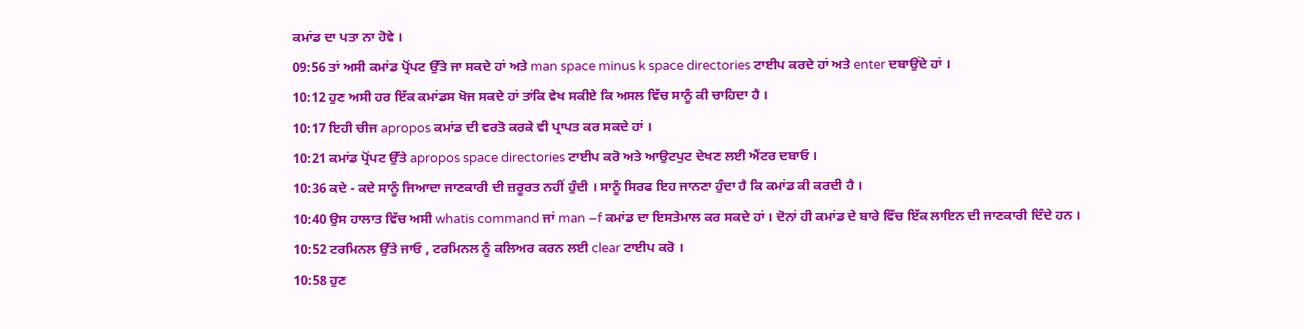ਕਮਾਂਡ ਦਾ ਪਤਾ ਨਾ ਹੋਵੇ ।
09:56 ਤਾਂ ਅਸੀ ਕਮਾਂਡ ਪ੍ਰੋਂਪਟ ਉੱਤੇ ਜਾ ਸਕਦੇ ਹਾਂ ਅਤੇ man space minus k space directories ਟਾਈਪ ਕਰਦੇ ਹਾਂ ਅਤੇ enter ਦਬਾਉਂਦੇ ਹਾਂ ।
10:12 ਹੁਣ ਅਸੀ ਹਰ ਇੱਕ ਕਮਾਂਡਸ ਖੋਜ ਸਕਦੇ ਹਾਂ ਤਾਂਕਿ ਵੇਖ ਸਕੀਏ ਕਿ ਅਸਲ ਵਿੱਚ ਸਾਨੂੰ ਕੀ ਚਾਹਿਦਾ ਹੈ ।
10:17 ਇਹੀ ਚੀਜ apropos ਕਮਾਂਡ ਦੀ ਵਰਤੋ ਕਰਕੇ ਵੀ ਪ੍ਰਾਪਤ ਕਰ ਸਕਦੇ ਹਾਂ ।
10:21 ਕਮਾਂਡ ਪ੍ਰੋਂਪਟ ਉੱਤੇ apropos space directories ਟਾਈਪ ਕਰੋ ਅਤੇ ਆਉਟਪੁਟ ਦੇਖਣ ਲਈ ਐਂਟਰ ਦਬਾਓ ।
10:36 ਕਦੇ - ਕਦੇ ਸਾਨੂੰ ਜਿਆਦਾ ਜਾਣਕਾਰੀ ਦੀ ਜ਼ਰੂਰਤ ਨਹੀਂ ਹੁੰਦੀ । ਸਾਨੂੰ ਸਿਰਫ ਇਹ ਜਾਨਣਾ ਹੁੰਦਾ ਹੈ ਕਿ ਕਮਾਂਡ ਕੀ ਕਰਦੀ ਹੈ ।
10:40 ਉਸ ਹਾਲਾਤ ਵਿੱਚ ਅਸੀ whatis command ਜਾਂ man –f ਕਮਾਂਡ ਦਾ ਇਸਤੇਮਾਲ ਕਰ ਸਕਦੇ ਹਾਂ । ਦੋਨਾਂ ਹੀ ਕਮਾਂਡ ਦੇ ਬਾਰੇ ਵਿੱਚ ਇੱਕ ਲਾਇਨ ਦੀ ਜਾਣਕਾਰੀ ਦਿੰਦੇ ਹਨ ।
10:52 ਟਰਮਿਨਲ ਉੱਤੇ ਜਾਓ , ਟਰਮਿਨਲ ਨੂੰ ਕਲਿਅਰ ਕਰਨ ਲਈ clear ਟਾਈਪ ਕਰੋ ।
10:58 ਹੁਣ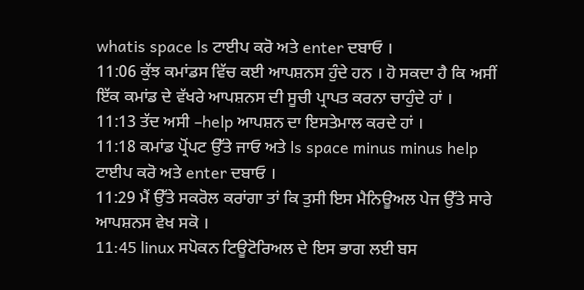whatis space ls ਟਾਈਪ ਕਰੋ ਅਤੇ enter ਦਬਾਓ ।
11:06 ਕੁੱਝ ਕਮਾਂਡਸ ਵਿੱਚ ਕਈ ਆਪਸ਼ਨਸ ਹੁੰਦੇ ਹਨ । ਹੋ ਸਕਦਾ ਹੈ ਕਿ ਅਸੀਂ ਇੱਕ ਕਮਾਂਡ ਦੇ ਵੱਖਰੇ ਆਪਸ਼ਨਸ ਦੀ ਸੂਚੀ ਪ੍ਰਾਪਤ ਕਰਨਾ ਚਾਹੁੰਦੇ ਹਾਂ ।
11:13 ਤੱਦ ਅਸੀ –help ਆਪਸ਼ਨ ਦਾ ਇਸਤੇਮਾਲ ਕਰਦੇ ਹਾਂ ।
11:18 ਕਮਾਂਡ ਪ੍ਰੋਂਪਟ ਉੱਤੇ ਜਾਓ ਅਤੇ ls space minus minus help ਟਾਈਪ ਕਰੋ ਅਤੇ enter ਦਬਾਓ ।
11:29 ਮੈਂ ਉੱਤੇ ਸਕਰੋਲ ਕਰਾਂਗਾ ਤਾਂ ਕਿ ਤੁਸੀ ਇਸ ਮੈਨਿਊਅਲ ਪੇਜ ਉੱਤੇ ਸਾਰੇ ਆਪਸ਼ਨਸ ਵੇਖ ਸਕੋ ।
11:45 linux ਸਪੋਕਨ ਟਿਊਟੋਰਿਅਲ ਦੇ ਇਸ ਭਾਗ ਲਈ ਬਸ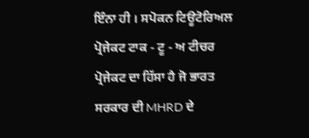ਇੰਨਾ ਹੀ । ਸਪੋਕਨ ਟਿਊਟੋਰਿਅਲ ਪ੍ਰੋਜੇਕਟ ਟਾਕ - ਟੂ - ਅ ਟੀਚਰ ਪ੍ਰੋਜੇਕਟ ਦਾ ਹਿੱਸਾ ਹੈ ਜੋ ਭਾਰਤ ਸਰਕਾਰ ਦੀ MHRD ਦੇ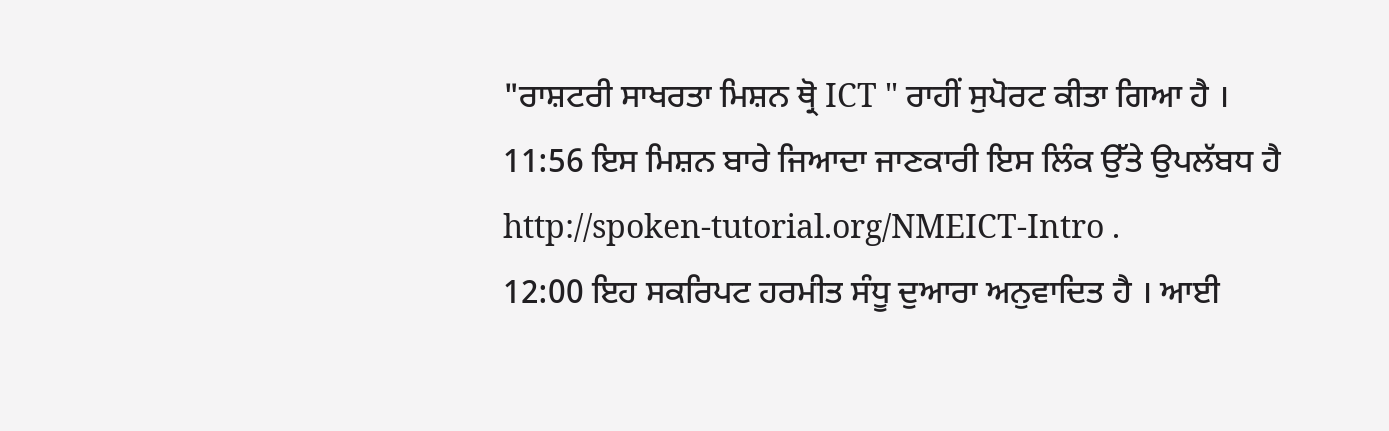"ਰਾਸ਼ਟਰੀ ਸਾਖਰਤਾ ਮਿਸ਼ਨ ਥ੍ਰੋ ICT " ਰਾਹੀਂ ਸੁਪੋਰਟ ਕੀਤਾ ਗਿਆ ਹੈ ।
11:56 ਇਸ ਮਿਸ਼ਨ ਬਾਰੇ ਜਿਆਦਾ ਜਾਣਕਾਰੀ ਇਸ ਲਿੰਕ ਉੱਤੇ ਉਪਲੱਬਧ ਹੈ http://spoken-tutorial.org/NMEICT-Intro .
12:00 ਇਹ ਸਕਰਿਪਟ ਹਰਮੀਤ ਸੰਧੂ ਦੁਆਰਾ ਅਨੁਵਾਦਿਤ ਹੈ । ਆਈ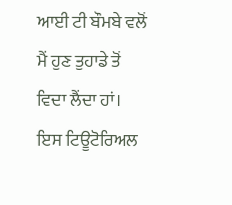ਆਈ ਟੀ ਬੌਮਬੇ ਵਲੋਂ ਮੈਂ ਹੁਣ ਤੁਹਾਡੇ ਤੋਂ ਵਿਦਾ ਲੈਂਦਾ ਹਾਂ। ਇਸ ਟਿਊਟੋਰਿਅਲ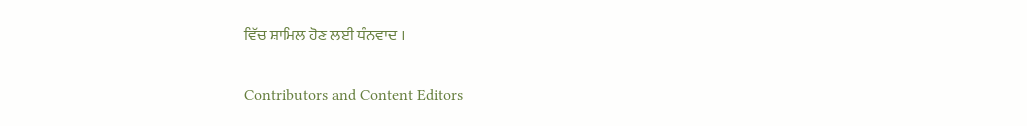ਵਿੱਚ ਸ਼ਾਮਿਲ ਹੋਣ ਲਈ ਧੰਨਵਾਦ ।

Contributors and Content Editors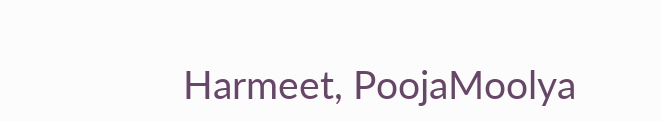Harmeet, PoojaMoolya